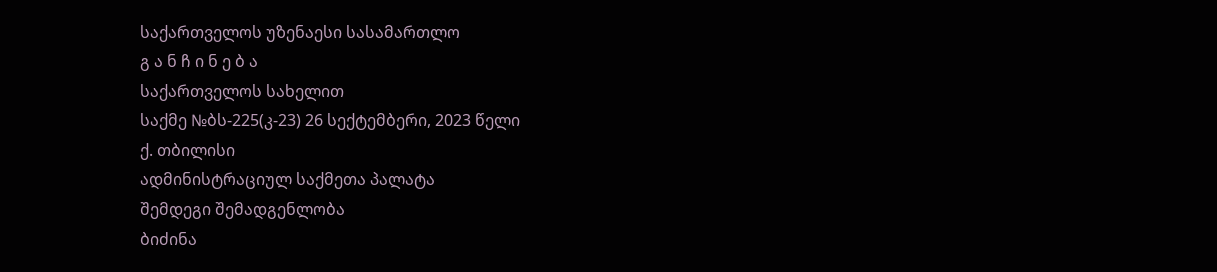საქართველოს უზენაესი სასამართლო
გ ა ნ ჩ ი ნ ე ბ ა
საქართველოს სახელით
საქმე №ბს-225(კ-23) 26 სექტემბერი, 2023 წელი
ქ. თბილისი
ადმინისტრაციულ საქმეთა პალატა
შემდეგი შემადგენლობა
ბიძინა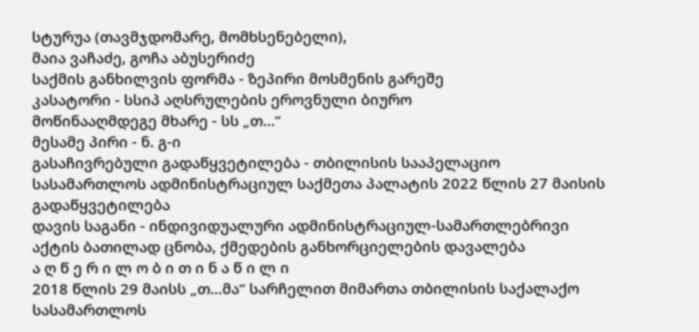სტურუა (თავმჯდომარე, მომხსენებელი),
მაია ვაჩაძე, გოჩა აბუსერიძე
საქმის განხილვის ფორმა - ზეპირი მოსმენის გარეშე
კასატორი - სსიპ აღსრულების ეროვნული ბიურო
მოწინააღმდეგე მხარე - სს „თ...“
მესამე პირი - ნ. გ-ი
გასაჩივრებული გადაწყვეტილება - თბილისის სააპელაციო სასამართლოს ადმინისტრაციულ საქმეთა პალატის 2022 წლის 27 მაისის გადაწყვეტილება
დავის საგანი - ინდივიდუალური ადმინისტრაციულ-სამართლებრივი აქტის ბათილად ცნობა, ქმედების განხორციელების დავალება
ა ღ წ ე რ ი ლ ო ბ ი თ ი ნ ა წ ი ლ ი
2018 წლის 29 მაისს „თ...მა“ სარჩელით მიმართა თბილისის საქალაქო სასამართლოს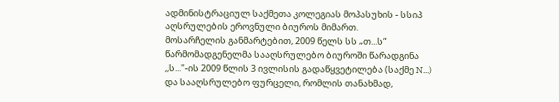ადმინისტრაციულ საქმეთა კოლეგიას მოპასუხის - სსიპ აღსრულების ეროვნული ბიუროს მიმართ.
მოსარჩელის განმარტებით, 2009 წელს სს „თ...ს“ წარმომადგენელმა სააღსრულებო ბიუროში წარადგინა ,,ს..."-ის 2009 წლის 3 ივლისის გადაწყვეტილება (საქმე N...) და სააღსრულებო ფურცელი, რომლის თანახმად,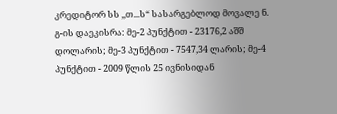კრედიტორ სს ,,თ...ს“ სასარგებლოდ მოვალე ნ. გ-ის დაეკისრა: მე-2 პუნქტით - 23176,2 აშშ დოლარის; მე-3 პუნქტით - 7547,34 ლარის; მე-4 პუნქტით - 2009 წლის 25 ივნისიდან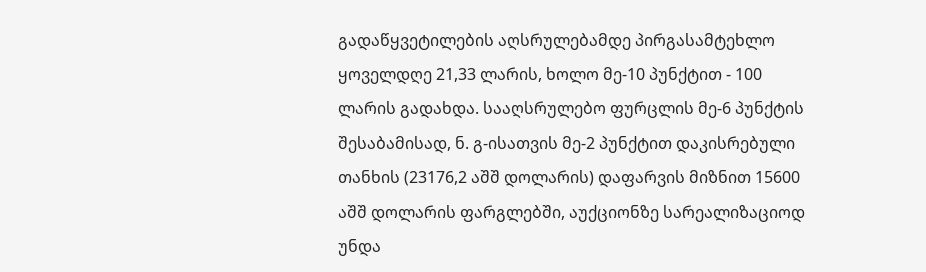გადაწყვეტილების აღსრულებამდე პირგასამტეხლო ყოველდღე 21,33 ლარის, ხოლო მე-10 პუნქტით - 100 ლარის გადახდა. სააღსრულებო ფურცლის მე-6 პუნქტის შესაბამისად, ნ. გ-ისათვის მე-2 პუნქტით დაკისრებული თანხის (23176,2 აშშ დოლარის) დაფარვის მიზნით 15600 აშშ დოლარის ფარგლებში, აუქციონზე სარეალიზაციოდ უნდა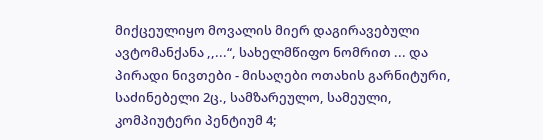მიქცეულიყო მოვალის მიერ დაგირავებული ავტომანქანა ,,...“, სახელმწიფო ნომრით ... და პირადი ნივთები - მისაღები ოთახის გარნიტური, საძინებელი 2ც., სამზარეულო, სამეული, კომპიუტერი პენტიუმ 4;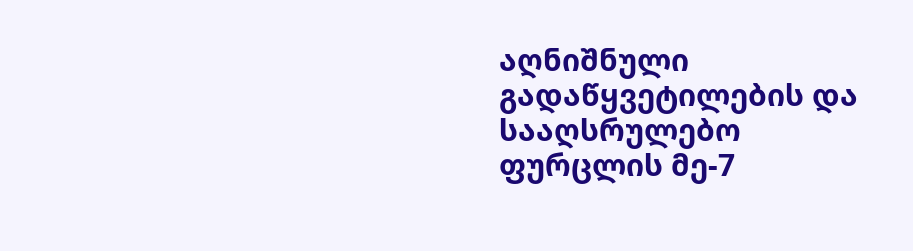აღნიშნული გადაწყვეტილების და სააღსრულებო ფურცლის მე-7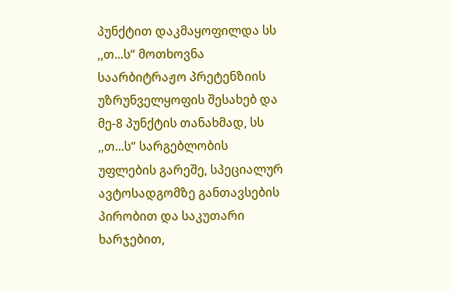პუნქტით დაკმაყოფილდა სს ,,თ...ს“ მოთხოვნა საარბიტრაჟო პრეტენზიის უზრუნველყოფის შესახებ და მე-8 პუნქტის თანახმად, სს ,,თ...ს“ სარგებლობის უფლების გარეშე, სპეციალურ ავტოსადგომზე განთავსების პირობით და საკუთარი ხარჯებით,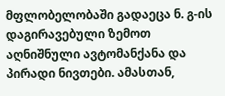მფლობელობაში გადაეცა ნ. გ-ის დაგირავებული ზემოთ აღნიშნული ავტომანქანა და პირადი ნივთები. ამასთან,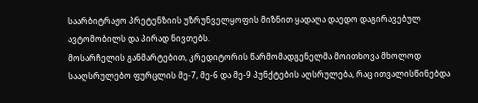საარბიტრაჟო პრეტენზიის უზრუნველყოფის მიზნით ყადაღა დაედო დაგირავებულ ავტომობილს და პირად ნივთებს.
მოსარჩელის განმარტებით, კრედიტორის წარმომადგენელმა მოითხოვა მხოლოდ სააღსრულებო ფურცლის მე-7, მე-6 და მე-9 პუნქტების აღსრულება, რაც ითვალისწინებდა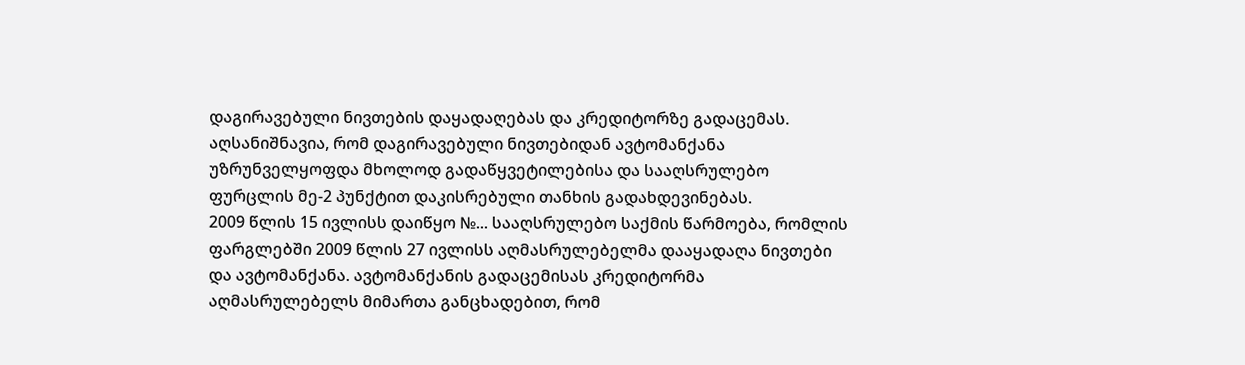დაგირავებული ნივთების დაყადაღებას და კრედიტორზე გადაცემას. აღსანიშნავია, რომ დაგირავებული ნივთებიდან ავტომანქანა უზრუნველყოფდა მხოლოდ გადაწყვეტილებისა და სააღსრულებო ფურცლის მე-2 პუნქტით დაკისრებული თანხის გადახდევინებას.
2009 წლის 15 ივლისს დაიწყო №... სააღსრულებო საქმის წარმოება, რომლის ფარგლებში 2009 წლის 27 ივლისს აღმასრულებელმა დააყადაღა ნივთები და ავტომანქანა. ავტომანქანის გადაცემისას კრედიტორმა აღმასრულებელს მიმართა განცხადებით, რომ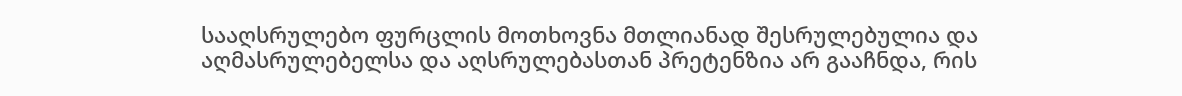სააღსრულებო ფურცლის მოთხოვნა მთლიანად შესრულებულია და აღმასრულებელსა და აღსრულებასთან პრეტენზია არ გააჩნდა, რის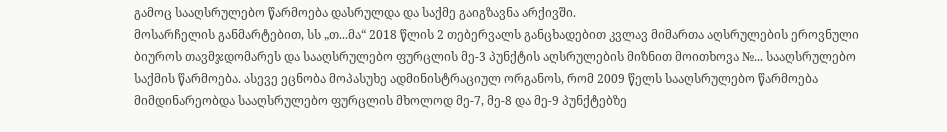გამოც სააღსრულებო წარმოება დასრულდა და საქმე გაიგზავნა არქივში.
მოსარჩელის განმარტებით, სს „თ...მა“ 2018 წლის 2 თებერვალს განცხადებით კვლავ მიმართა აღსრულების ეროვნული ბიუროს თავმჯდომარეს და სააღსრულებო ფურცლის მე-3 პუნქტის აღსრულების მიზნით მოითხოვა №... სააღსრულებო საქმის წარმოება. ასევე ეცნობა მოპასუხე ადმინისტრაციულ ორგანოს, რომ 2009 წელს სააღსრულებო წარმოება მიმდინარეობდა სააღსრულებო ფურცლის მხოლოდ მე-7, მე-8 და მე-9 პუნქტებზე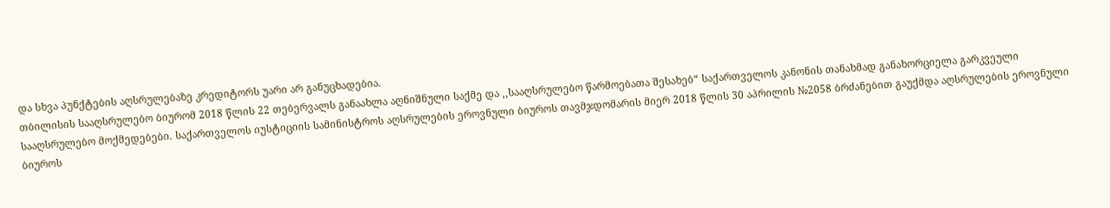და სხვა პუნქტების აღსრულებაზე კრედიტორს უარი არ განუცხადებია.
თბილისის სააღსრულებო ბიურომ 2018 წლის 22 თებერვალს განაახლა აღნიშნული საქმე და ,,სააღსრულებო წარმოებათა შესახებ“ საქართველოს კანონის თანახმად განახორციელა გარკვეული სააღსრულებო მოქმედებები. საქართველოს იუსტიციის სამინისტროს აღსრულების ეროვნული ბიუროს თავმჯდომარის მიერ 2018 წლის 30 აპრილის №2058 ბრძანებით გაუქმდა აღსრულების ეროვნული ბიუროს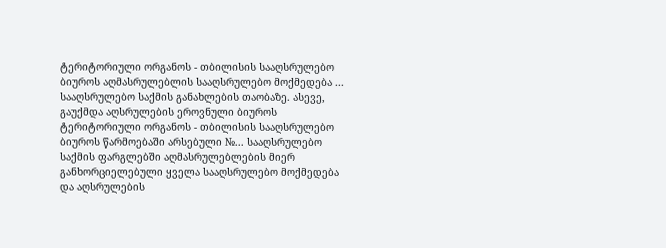ტერიტორიული ორგანოს - თბილისის სააღსრულებო ბიუროს აღმასრულებლის სააღსრულებო მოქმედება ... სააღსრულებო საქმის განახლების თაობაზე. ასევე, გაუქმდა აღსრულების ეროვნული ბიუროს ტერიტორიული ორგანოს - თბილისის სააღსრულებო ბიუროს წარმოებაში არსებული №... სააღსრულებო საქმის ფარგლებში აღმასრულებლების მიერ განხორციელებული ყველა სააღსრულებო მოქმედება და აღსრულების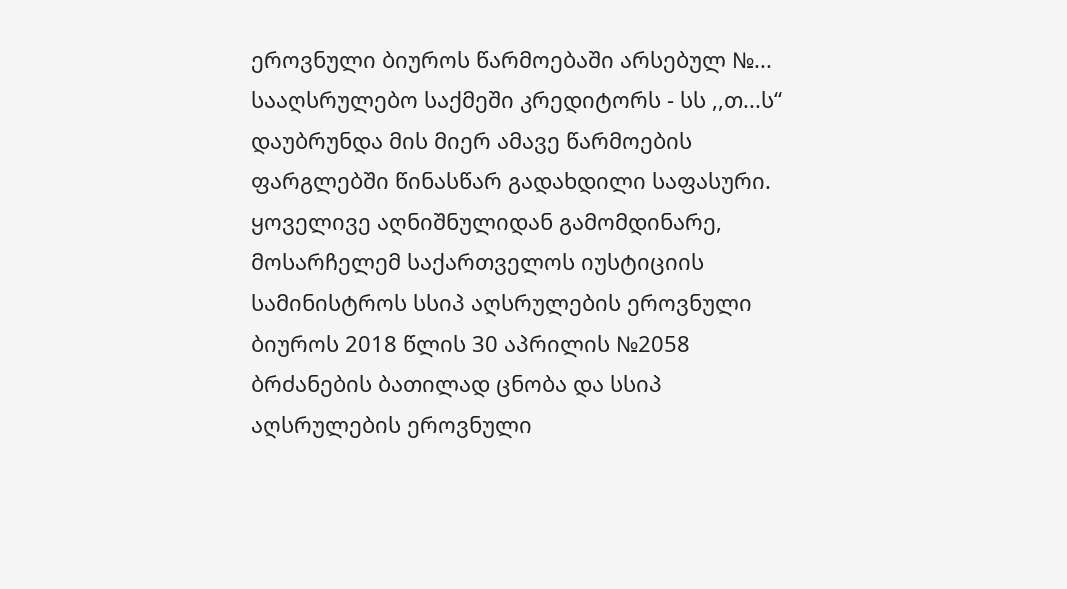ეროვნული ბიუროს წარმოებაში არსებულ №... სააღსრულებო საქმეში კრედიტორს - სს ,,თ...ს“ დაუბრუნდა მის მიერ ამავე წარმოების ფარგლებში წინასწარ გადახდილი საფასური.
ყოველივე აღნიშნულიდან გამომდინარე, მოსარჩელემ საქართველოს იუსტიციის სამინისტროს სსიპ აღსრულების ეროვნული ბიუროს 2018 წლის 30 აპრილის №2058 ბრძანების ბათილად ცნობა და სსიპ აღსრულების ეროვნული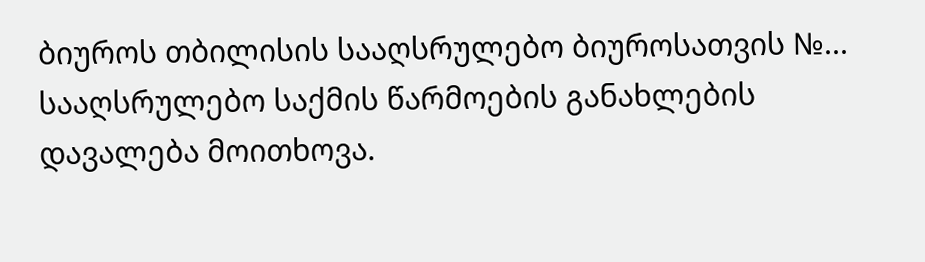ბიუროს თბილისის სააღსრულებო ბიუროსათვის №... სააღსრულებო საქმის წარმოების განახლების დავალება მოითხოვა.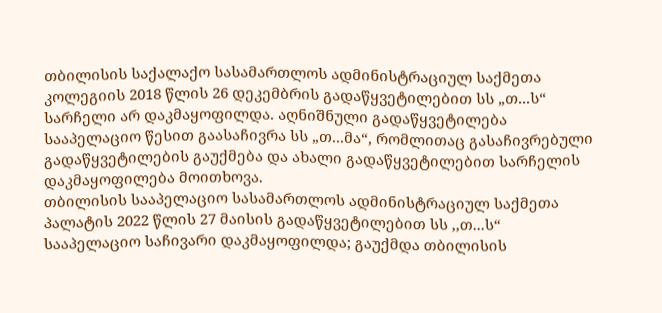თბილისის საქალაქო სასამართლოს ადმინისტრაციულ საქმეთა კოლეგიის 2018 წლის 26 დეკემბრის გადაწყვეტილებით სს „თ...ს“ სარჩელი არ დაკმაყოფილდა. აღნიშნული გადაწყვეტილება სააპელაციო წესით გაასაჩივრა სს „თ...მა“, რომლითაც გასაჩივრებული გადაწყვეტილების გაუქმება და ახალი გადაწყვეტილებით სარჩელის დაკმაყოფილება მოითხოვა.
თბილისის სააპელაციო სასამართლოს ადმინისტრაციულ საქმეთა პალატის 2022 წლის 27 მაისის გადაწყვეტილებით სს ,,თ...ს“ სააპელაციო საჩივარი დაკმაყოფილდა; გაუქმდა თბილისის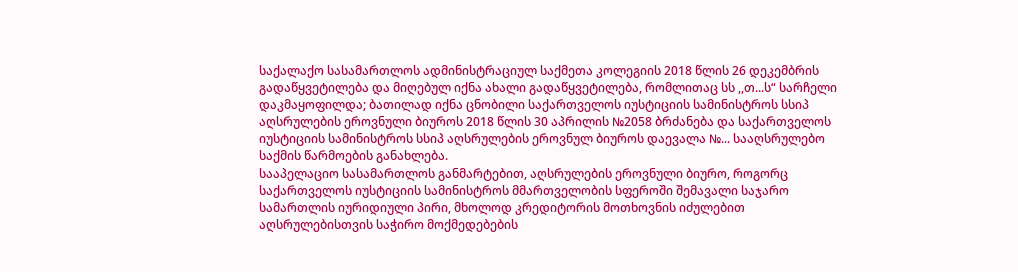საქალაქო სასამართლოს ადმინისტრაციულ საქმეთა კოლეგიის 2018 წლის 26 დეკემბრის გადაწყვეტილება და მიღებულ იქნა ახალი გადაწყვეტილება, რომლითაც სს ,,თ...ს“ სარჩელი დაკმაყოფილდა; ბათილად იქნა ცნობილი საქართველოს იუსტიციის სამინისტროს სსიპ აღსრულების ეროვნული ბიუროს 2018 წლის 30 აპრილის №2058 ბრძანება და საქართველოს იუსტიციის სამინისტროს სსიპ აღსრულების ეროვნულ ბიუროს დაევალა №... სააღსრულებო საქმის წარმოების განახლება.
სააპელაციო სასამართლოს განმარტებით, აღსრულების ეროვნული ბიურო, როგორც საქართველოს იუსტიციის სამინისტროს მმართველობის სფეროში შემავალი საჯარო სამართლის იურიდიული პირი, მხოლოდ კრედიტორის მოთხოვნის იძულებით აღსრულებისთვის საჭირო მოქმედებების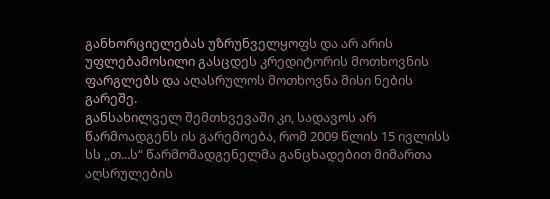განხორციელებას უზრუნველყოფს და არ არის უფლებამოსილი გასცდეს კრედიტორის მოთხოვნის ფარგლებს და აღასრულოს მოთხოვნა მისი ნების გარეშე.
განსახილველ შემთხვევაში კი, სადავოს არ წარმოადგენს ის გარემოება, რომ 2009 წლის 15 ივლისს სს ,,თ...ს“ წარმომადგენელმა განცხადებით მიმართა აღსრულების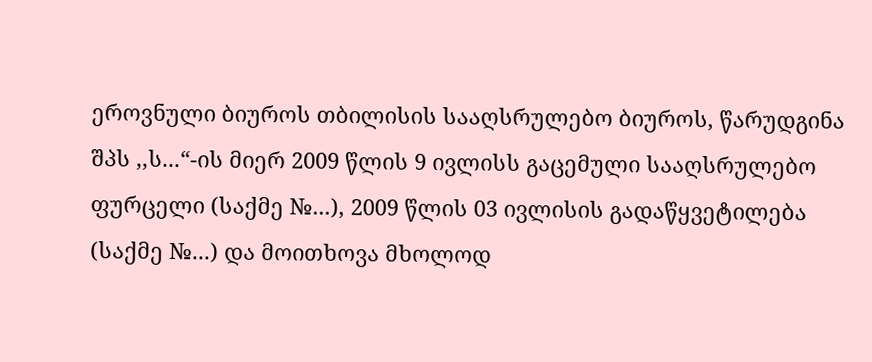ეროვნული ბიუროს თბილისის სააღსრულებო ბიუროს, წარუდგინა შპს ,,ს...“-ის მიერ 2009 წლის 9 ივლისს გაცემული სააღსრულებო ფურცელი (საქმე №...), 2009 წლის 03 ივლისის გადაწყვეტილება (საქმე №...) და მოითხოვა მხოლოდ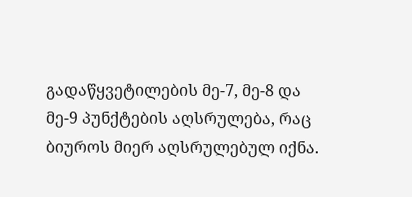გადაწყვეტილების მე-7, მე-8 და მე-9 პუნქტების აღსრულება, რაც ბიუროს მიერ აღსრულებულ იქნა.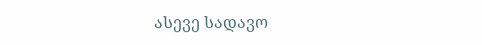ასევე სადავო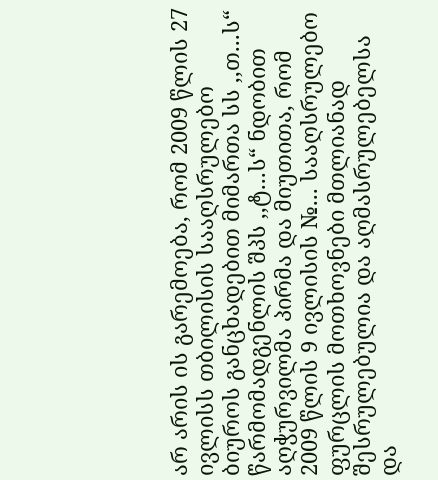არ არის ის გარემოება, რომ 2009 წლის 27 ივლისს თბილისის სააღსრულებო ბიუროს განცხადებით მიმართა სს ,,თ...ს“ წარმომადგენლის შპს ,,ტ...ს“ ნდობით აღჭურვილმა პირმა და მიუთითა, რომ 2009 წლის 9 ივლისის №... სააღსრულებო ფურცლის მოთხოვნები მთლიანად შესრულებულია და აღმასრულებელსა და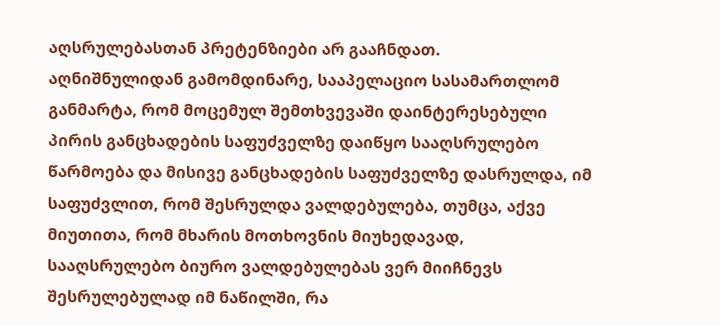აღსრულებასთან პრეტენზიები არ გააჩნდათ.
აღნიშნულიდან გამომდინარე, სააპელაციო სასამართლომ განმარტა, რომ მოცემულ შემთხვევაში დაინტერესებული პირის განცხადების საფუძველზე დაიწყო სააღსრულებო წარმოება და მისივე განცხადების საფუძველზე დასრულდა, იმ საფუძვლით, რომ შესრულდა ვალდებულება, თუმცა, აქვე მიუთითა, რომ მხარის მოთხოვნის მიუხედავად, სააღსრულებო ბიურო ვალდებულებას ვერ მიიჩნევს შესრულებულად იმ ნაწილში, რა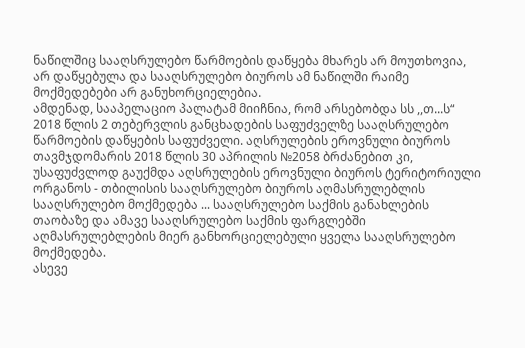ნაწილშიც სააღსრულებო წარმოების დაწყება მხარეს არ მოუთხოვია, არ დაწყებულა და სააღსრულებო ბიუროს ამ ნაწილში რაიმე მოქმედებები არ განუხორციელებია.
ამდენად, სააპელაციო პალატამ მიიჩნია, რომ არსებობდა სს ,,თ...ს“ 2018 წლის 2 თებერვლის განცხადების საფუძველზე სააღსრულებო წარმოების დაწყების საფუძველი. აღსრულების ეროვნული ბიუროს თავმჯდომარის 2018 წლის 30 აპრილის №2058 ბრძანებით კი, უსაფუძვლოდ გაუქმდა აღსრულების ეროვნული ბიუროს ტერიტორიული ორგანოს - თბილისის სააღსრულებო ბიუროს აღმასრულებლის სააღსრულებო მოქმედება ... სააღსრულებო საქმის განახლების თაობაზე და ამავე სააღსრულებო საქმის ფარგლებში აღმასრულებლების მიერ განხორციელებული ყველა სააღსრულებო მოქმედება.
ასევე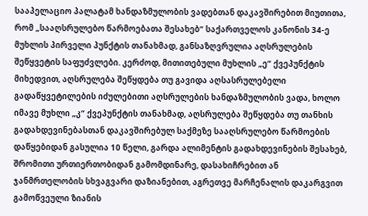სააპელაციო პალატამ ხანდაზმულობის ვადებთან დაკავშირებით მიუთითა, რომ „სააღსრულებო წარმოებათა შესახებ“ საქართველოს კანონის 34-ე მუხლის პირველი პუნქტის თანახმად, განსაზღვრულია აღსრულების შეწყვეტის საფუძვლები. კერძოდ, მითითებული მუხლის „ე“ ქვეპუნქტის მიხედვით, აღსრულება შეწყდება თუ გავიდა აღსასრულებელი გადაწყვეტილების იძულებითი აღსრულების ხანდაზმულობის ვადა, ხოლო იმავე მუხლი „კ“ ქვეპუნქტის თანახმად, აღსრულება შეწყდება თუ თანხის გადახდევინებასთან დაკავშირებულ საქმეზე სააღსრულებო წარმოების დაწყებიდან გასულია 10 წელი, გარდა ალიმენტის გადახდევინების შესახებ, შრომითი ურთიერთობიდან გამომდინარე, დასახიჩრებით ან ჯანმრთელობის სხვაგვარი დაზიანებით, აგრეთვე მარჩენალის დაკარგვით გამოწვეული ზიანის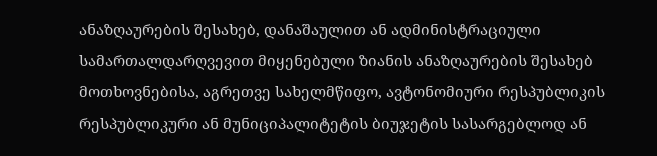ანაზღაურების შესახებ, დანაშაულით ან ადმინისტრაციული სამართალდარღვევით მიყენებული ზიანის ანაზღაურების შესახებ მოთხოვნებისა, აგრეთვე სახელმწიფო, ავტონომიური რესპუბლიკის რესპუბლიკური ან მუნიციპალიტეტის ბიუჯეტის სასარგებლოდ ან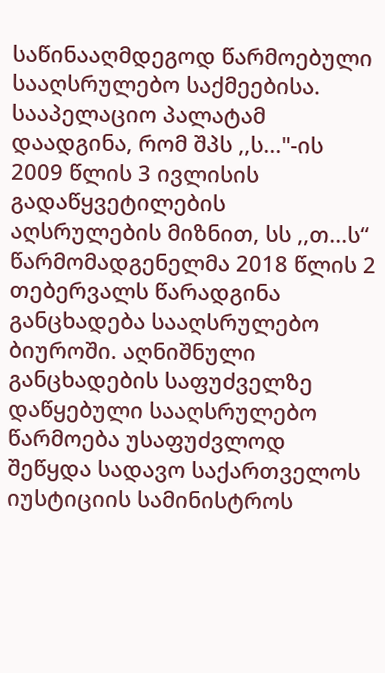საწინააღმდეგოდ წარმოებული სააღსრულებო საქმეებისა.
სააპელაციო პალატამ დაადგინა, რომ შპს ,,ს..."-ის 2009 წლის 3 ივლისის გადაწყვეტილების აღსრულების მიზნით, სს ,,თ...ს“ წარმომადგენელმა 2018 წლის 2 თებერვალს წარადგინა განცხადება სააღსრულებო ბიუროში. აღნიშნული განცხადების საფუძველზე დაწყებული სააღსრულებო წარმოება უსაფუძვლოდ შეწყდა სადავო საქართველოს იუსტიციის სამინისტროს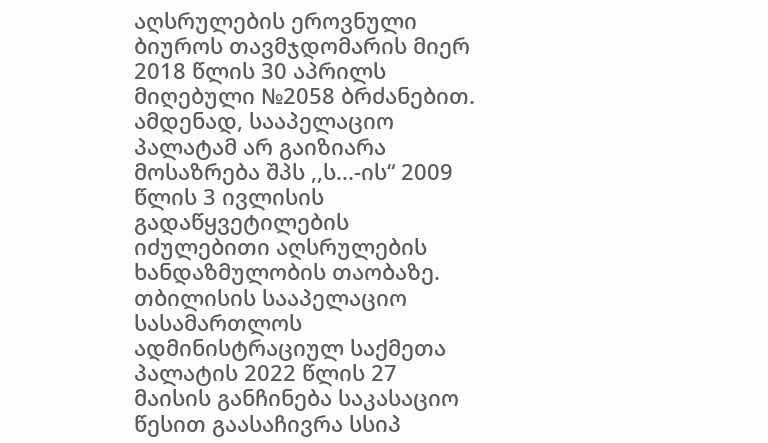აღსრულების ეროვნული ბიუროს თავმჯდომარის მიერ 2018 წლის 30 აპრილს მიღებული №2058 ბრძანებით.
ამდენად, სააპელაციო პალატამ არ გაიზიარა მოსაზრება შპს ,,ს...-ის“ 2009 წლის 3 ივლისის გადაწყვეტილების იძულებითი აღსრულების ხანდაზმულობის თაობაზე.
თბილისის სააპელაციო სასამართლოს ადმინისტრაციულ საქმეთა პალატის 2022 წლის 27 მაისის განჩინება საკასაციო წესით გაასაჩივრა სსიპ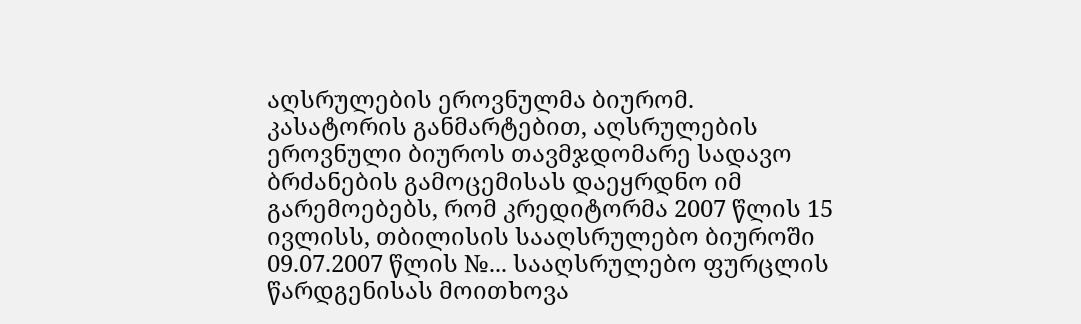აღსრულების ეროვნულმა ბიურომ.
კასატორის განმარტებით, აღსრულების ეროვნული ბიუროს თავმჯდომარე სადავო ბრძანების გამოცემისას დაეყრდნო იმ გარემოებებს, რომ კრედიტორმა 2007 წლის 15 ივლისს, თბილისის სააღსრულებო ბიუროში 09.07.2007 წლის №... სააღსრულებო ფურცლის წარდგენისას მოითხოვა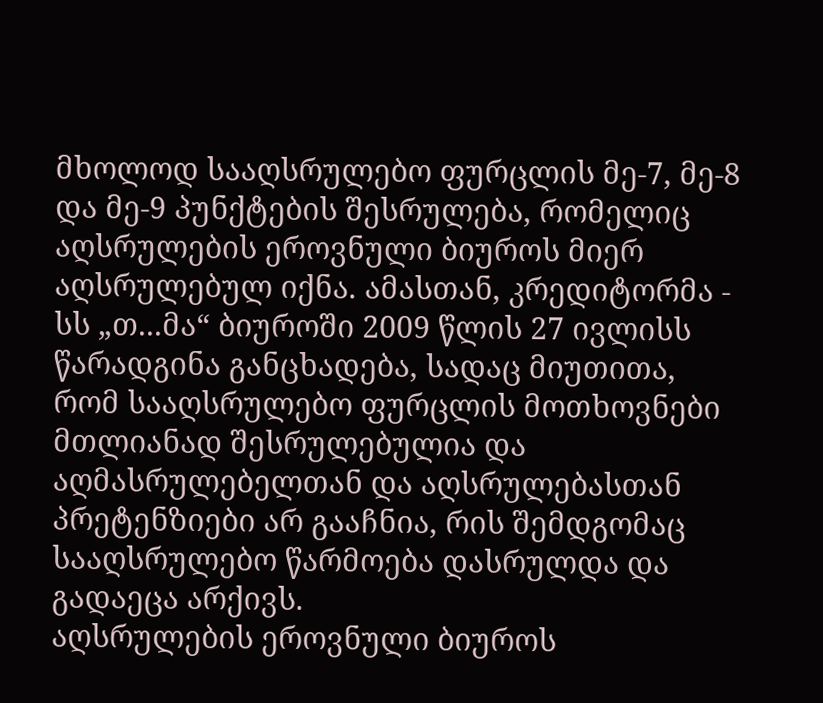მხოლოდ სააღსრულებო ფურცლის მე-7, მე-8 და მე-9 პუნქტების შესრულება, რომელიც აღსრულების ეროვნული ბიუროს მიერ აღსრულებულ იქნა. ამასთან, კრედიტორმა - სს „თ...მა“ ბიუროში 2009 წლის 27 ივლისს წარადგინა განცხადება, სადაც მიუთითა, რომ სააღსრულებო ფურცლის მოთხოვნები მთლიანად შესრულებულია და აღმასრულებელთან და აღსრულებასთან პრეტენზიები არ გააჩნია, რის შემდგომაც სააღსრულებო წარმოება დასრულდა და გადაეცა არქივს.
აღსრულების ეროვნული ბიუროს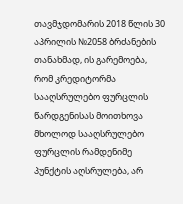თავმჯდომარის 2018 წლის 30 აპრილის №2058 ბრძანების თანახმად, ის გარემოება, რომ კრედიტორმა სააღსრულებო ფურცლის წარდგენისას მოითხოვა მხოლოდ სააღსრულებო ფურცლის რამდენიმე პუნქტის აღსრულება, არ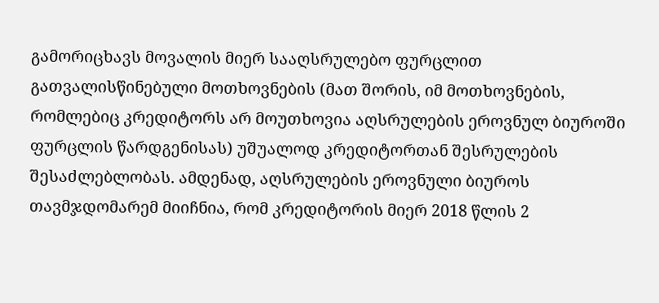გამორიცხავს მოვალის მიერ სააღსრულებო ფურცლით გათვალისწინებული მოთხოვნების (მათ შორის, იმ მოთხოვნების, რომლებიც კრედიტორს არ მოუთხოვია აღსრულების ეროვნულ ბიუროში ფურცლის წარდგენისას) უშუალოდ კრედიტორთან შესრულების შესაძლებლობას. ამდენად, აღსრულების ეროვნული ბიუროს თავმჯდომარემ მიიჩნია, რომ კრედიტორის მიერ 2018 წლის 2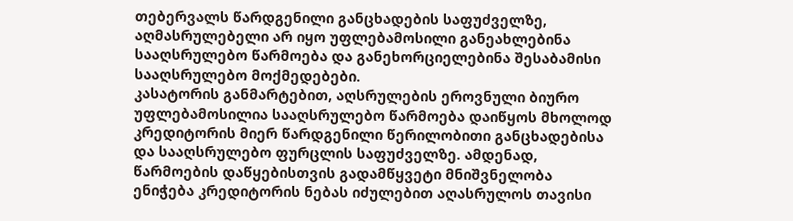თებერვალს წარდგენილი განცხადების საფუძველზე, აღმასრულებელი არ იყო უფლებამოსილი განეახლებინა სააღსრულებო წარმოება და განეხორციელებინა შესაბამისი სააღსრულებო მოქმედებები.
კასატორის განმარტებით, აღსრულების ეროვნული ბიურო უფლებამოსილია სააღსრულებო წარმოება დაიწყოს მხოლოდ კრედიტორის მიერ წარდგენილი წერილობითი განცხადებისა და სააღსრულებო ფურცლის საფუძველზე. ამდენად, წარმოების დაწყებისთვის გადამწყვეტი მნიშვნელობა ენიჭება კრედიტორის ნებას იძულებით აღასრულოს თავისი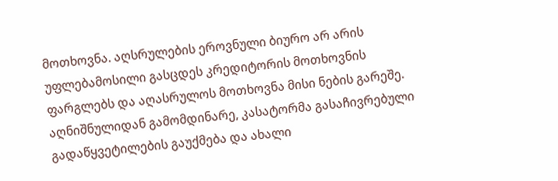მოთხოვნა. აღსრულების ეროვნული ბიურო არ არის უფლებამოსილი გასცდეს კრედიტორის მოთხოვნის ფარგლებს და აღასრულოს მოთხოვნა მისი ნების გარეშე.
აღნიშნულიდან გამომდინარე, კასატორმა გასაჩივრებული გადაწყვეტილების გაუქმება და ახალი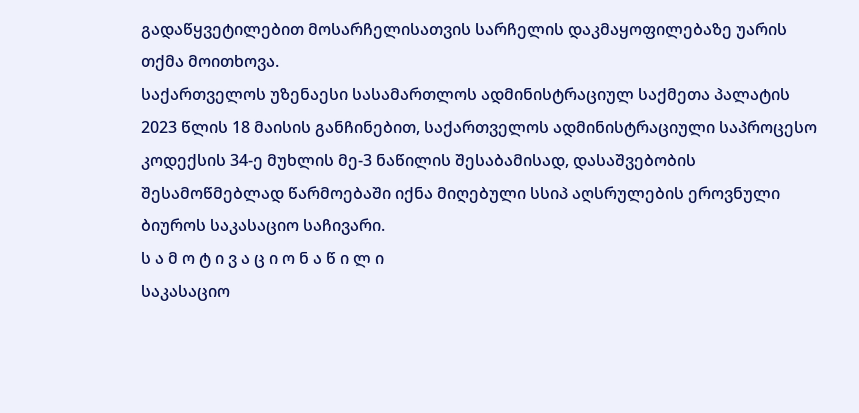გადაწყვეტილებით მოსარჩელისათვის სარჩელის დაკმაყოფილებაზე უარის თქმა მოითხოვა.
საქართველოს უზენაესი სასამართლოს ადმინისტრაციულ საქმეთა პალატის 2023 წლის 18 მაისის განჩინებით, საქართველოს ადმინისტრაციული საპროცესო კოდექსის 34-ე მუხლის მე-3 ნაწილის შესაბამისად, დასაშვებობის შესამოწმებლად წარმოებაში იქნა მიღებული სსიპ აღსრულების ეროვნული ბიუროს საკასაციო საჩივარი.
ს ა მ ო ტ ი ვ ა ც ი ო ნ ა წ ი ლ ი
საკასაციო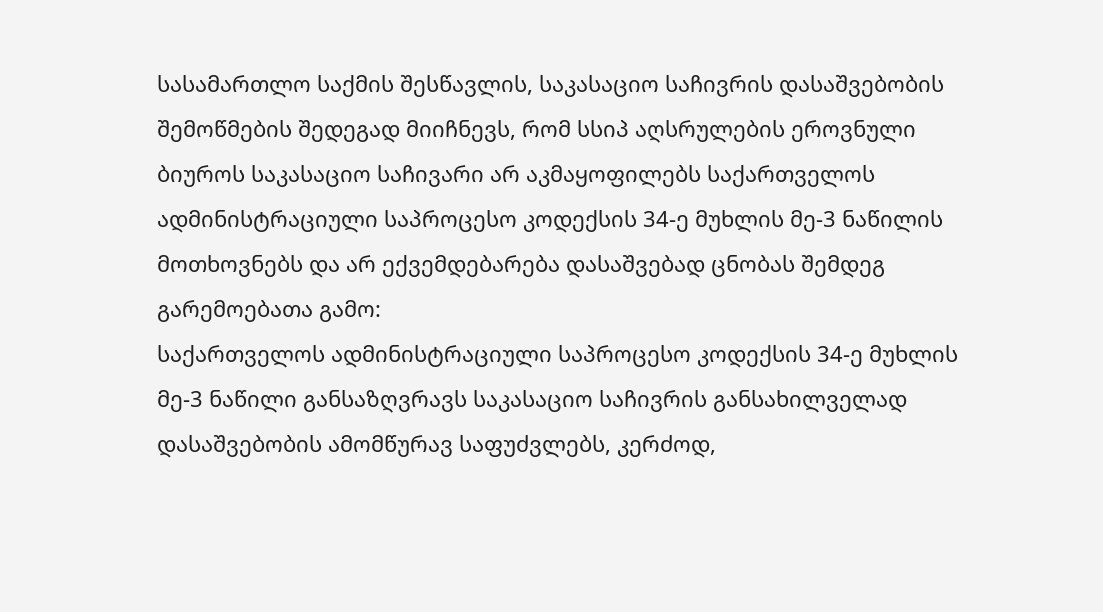სასამართლო საქმის შესწავლის, საკასაციო საჩივრის დასაშვებობის შემოწმების შედეგად მიიჩნევს, რომ სსიპ აღსრულების ეროვნული ბიუროს საკასაციო საჩივარი არ აკმაყოფილებს საქართველოს ადმინისტრაციული საპროცესო კოდექსის 34-ე მუხლის მე-3 ნაწილის მოთხოვნებს და არ ექვემდებარება დასაშვებად ცნობას შემდეგ გარემოებათა გამო:
საქართველოს ადმინისტრაციული საპროცესო კოდექსის 34-ე მუხლის მე-3 ნაწილი განსაზღვრავს საკასაციო საჩივრის განსახილველად დასაშვებობის ამომწურავ საფუძვლებს, კერძოდ,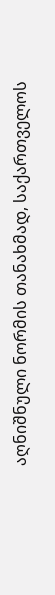აღნიშნული ნორმის თანახმად, საქართველოს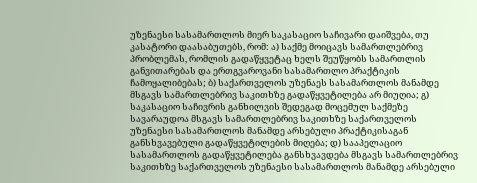უზენაესი სასამართლოს მიერ საკასაციო საჩივარი დაიშვება, თუ კასატორი დაასაბუთებს, რომ: ა) საქმე მოიცავს სამართლებრივ პრობლემას, რომლის გადაწყვეტაც ხელს შეუწყობს სამართლის განვითარებას და ერთგვაროვანი სასამართლო პრაქტიკის ჩამოყალიბებას; ბ) საქართველოს უზენაეს სასამართლოს მანამდე მსგავს სამართლებრივ საკითხზე გადაწყვეტილება არ მიუღია; გ) საკასაციო საჩივრის განხილვის შედეგად მოცემულ საქმეზე სავარაუდოა მსგავს სამართლებრივ საკითხზე საქართველოს უზენაესი სასამართლოს მანამდე არსებული პრაქტიკისაგან განსხვავებული გადაწყვეტილების მიღება; დ) სააპელაციო სასამართლოს გადაწყვეტილება განსხვავდება მსგავს სამართლებრივ საკითხზე საქართველოს უზენაესი სასამართლოს მანამდე არსებული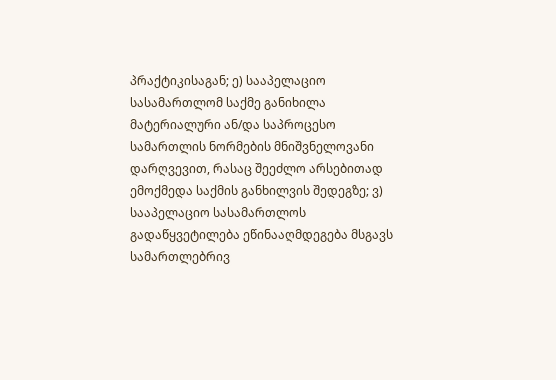პრაქტიკისაგან; ე) სააპელაციო სასამართლომ საქმე განიხილა მატერიალური ან/და საპროცესო სამართლის ნორმების მნიშვნელოვანი დარღვევით, რასაც შეეძლო არსებითად ემოქმედა საქმის განხილვის შედეგზე; ვ) სააპელაციო სასამართლოს გადაწყვეტილება ეწინააღმდეგება მსგავს სამართლებრივ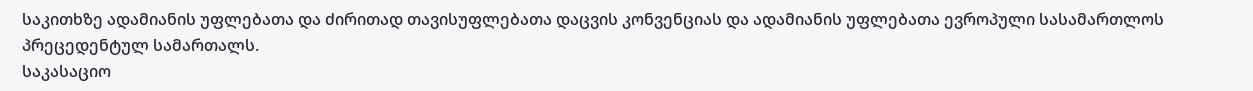საკითხზე ადამიანის უფლებათა და ძირითად თავისუფლებათა დაცვის კონვენციას და ადამიანის უფლებათა ევროპული სასამართლოს პრეცედენტულ სამართალს.
საკასაციო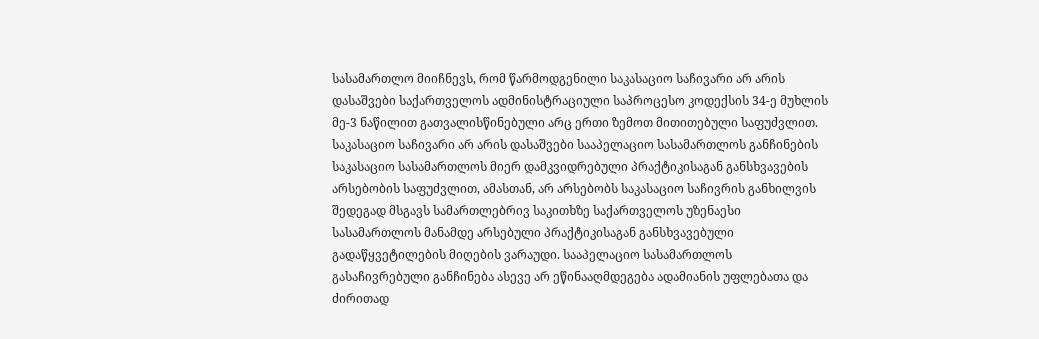სასამართლო მიიჩნევს, რომ წარმოდგენილი საკასაციო საჩივარი არ არის დასაშვები საქართველოს ადმინისტრაციული საპროცესო კოდექსის 34-ე მუხლის მე-3 ნაწილით გათვალისწინებული არც ერთი ზემოთ მითითებული საფუძვლით.
საკასაციო საჩივარი არ არის დასაშვები სააპელაციო სასამართლოს განჩინების საკასაციო სასამართლოს მიერ დამკვიდრებული პრაქტიკისაგან განსხვავების არსებობის საფუძვლით, ამასთან, არ არსებობს საკასაციო საჩივრის განხილვის შედეგად მსგავს სამართლებრივ საკითხზე საქართველოს უზენაესი სასამართლოს მანამდე არსებული პრაქტიკისაგან განსხვავებული გადაწყვეტილების მიღების ვარაუდი. სააპელაციო სასამართლოს გასაჩივრებული განჩინება ასევე არ ეწინააღმდეგება ადამიანის უფლებათა და ძირითად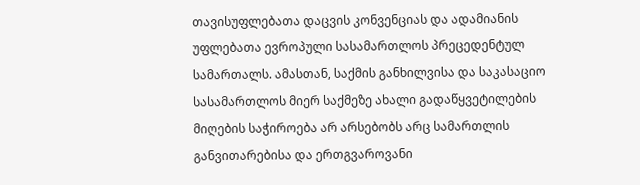თავისუფლებათა დაცვის კონვენციას და ადამიანის უფლებათა ევროპული სასამართლოს პრეცედენტულ სამართალს. ამასთან, საქმის განხილვისა და საკასაციო სასამართლოს მიერ საქმეზე ახალი გადაწყვეტილების მიღების საჭიროება არ არსებობს არც სამართლის განვითარებისა და ერთგვაროვანი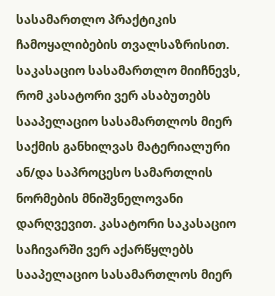სასამართლო პრაქტიკის ჩამოყალიბების თვალსაზრისით.
საკასაციო სასამართლო მიიჩნევს, რომ კასატორი ვერ ასაბუთებს სააპელაციო სასამართლოს მიერ საქმის განხილვას მატერიალური ან/და საპროცესო სამართლის ნორმების მნიშვნელოვანი დარღვევით. კასატორი საკასაციო საჩივარში ვერ აქარწყლებს სააპელაციო სასამართლოს მიერ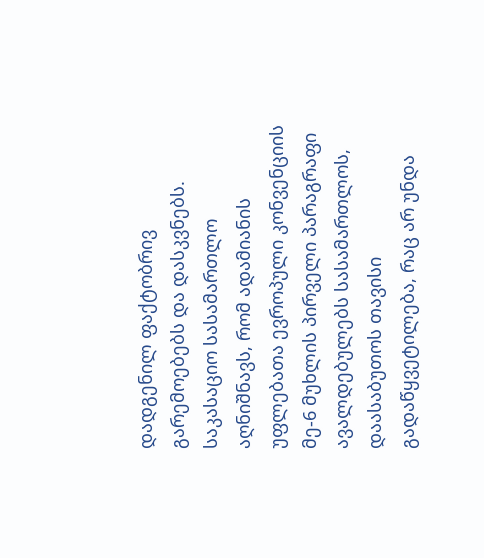დადგენილ ფაქტობრივ გარემოებებს და დასკვნებს.
საკასაციო სასამართლო აღნიშნავს, რომ ადამიანის უფლებათა ევროპული კონვენციის მე-6 მუხლის პირველი პარაგრაფი ავალდებულებს სასამართლოს, დაასაბუთოს თავისი გადაწყვეტილება, რაც არ უნდა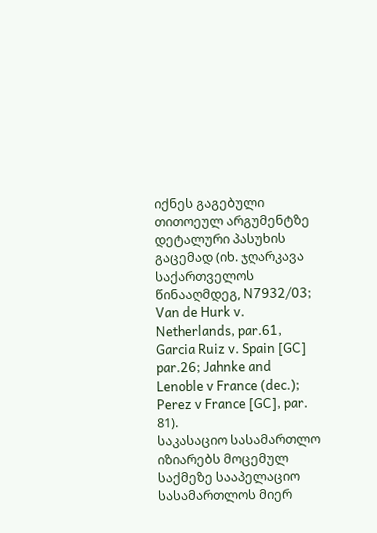იქნეს გაგებული თითოეულ არგუმენტზე დეტალური პასუხის გაცემად (იხ. ჯღარკავა საქართველოს წინააღმდეგ, N7932/03; Van de Hurk v. Netherlands, par.61, Garcia Ruiz v. Spain [GC] par.26; Jahnke and Lenoble v France (dec.); Perez v France [GC], par. 81).
საკასაციო სასამართლო იზიარებს მოცემულ საქმეზე სააპელაციო სასამართლოს მიერ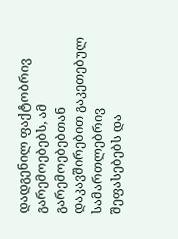დადგენილ ფაქტობრივ გარემოებებს, ამ გარემოებებთან დაკავშირებით გაკეთებულ სამართლებრივ შეფასებებს და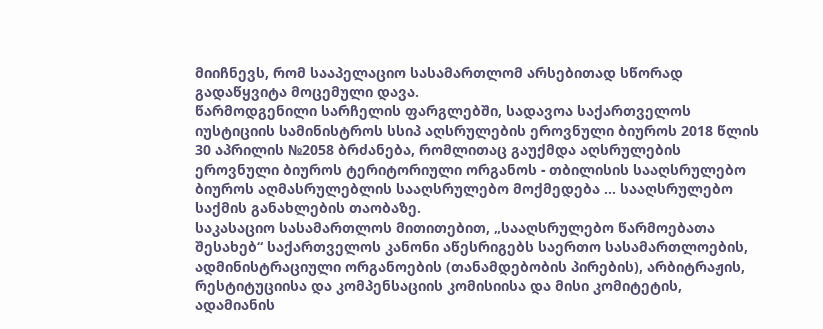მიიჩნევს, რომ სააპელაციო სასამართლომ არსებითად სწორად გადაწყვიტა მოცემული დავა.
წარმოდგენილი სარჩელის ფარგლებში, სადავოა საქართველოს იუსტიციის სამინისტროს სსიპ აღსრულების ეროვნული ბიუროს 2018 წლის 30 აპრილის №2058 ბრძანება, რომლითაც გაუქმდა აღსრულების ეროვნული ბიუროს ტერიტორიული ორგანოს - თბილისის სააღსრულებო ბიუროს აღმასრულებლის სააღსრულებო მოქმედება ... სააღსრულებო საქმის განახლების თაობაზე.
საკასაციო სასამართლოს მითითებით, „სააღსრულებო წარმოებათა შესახებ“ საქართველოს კანონი აწესრიგებს საერთო სასამართლოების, ადმინისტრაციული ორგანოების (თანამდებობის პირების), არბიტრაჟის, რესტიტუციისა და კომპენსაციის კომისიისა და მისი კომიტეტის, ადამიანის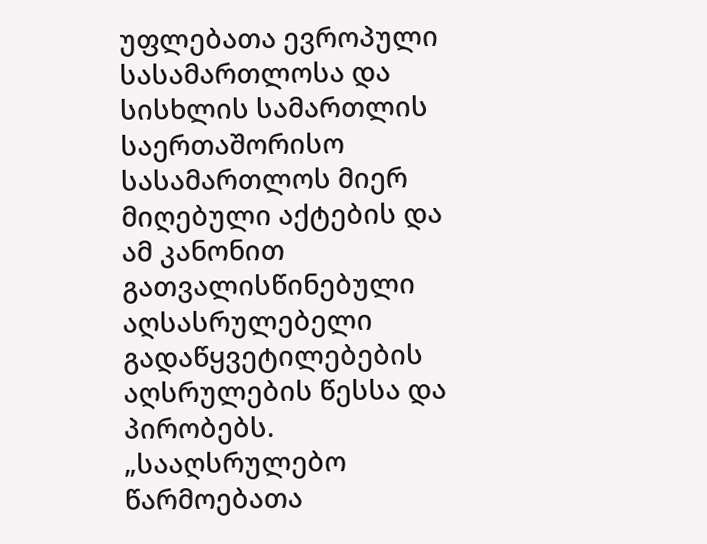უფლებათა ევროპული სასამართლოსა და სისხლის სამართლის საერთაშორისო სასამართლოს მიერ მიღებული აქტების და ამ კანონით გათვალისწინებული აღსასრულებელი გადაწყვეტილებების აღსრულების წესსა და პირობებს. „სააღსრულებო წარმოებათა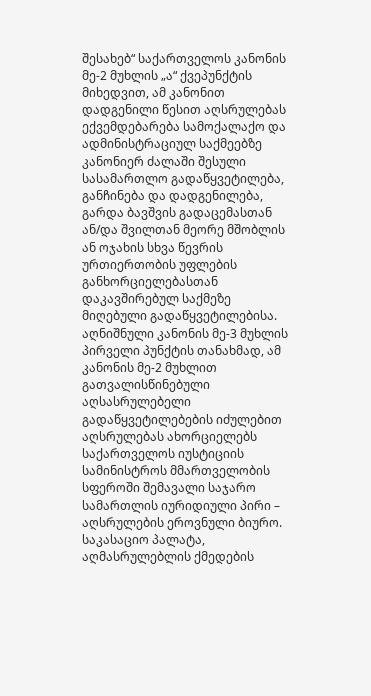შესახებ“ საქართველოს კანონის მე-2 მუხლის „ა“ ქვეპუნქტის მიხედვით, ამ კანონით დადგენილი წესით აღსრულებას ექვემდებარება სამოქალაქო და ადმინისტრაციულ საქმეებზე კანონიერ ძალაში შესული სასამართლო გადაწყვეტილება, განჩინება და დადგენილება, გარდა ბავშვის გადაცემასთან ან/და შვილთან მეორე მშობლის ან ოჯახის სხვა წევრის ურთიერთობის უფლების განხორციელებასთან დაკავშირებულ საქმეზე მიღებული გადაწყვეტილებისა. აღნიშნული კანონის მე-3 მუხლის პირველი პუნქტის თანახმად, ამ კანონის მე-2 მუხლით გათვალისწინებული აღსასრულებელი გადაწყვეტილებების იძულებით აღსრულებას ახორციელებს საქართველოს იუსტიციის სამინისტროს მმართველობის სფეროში შემავალი საჯარო სამართლის იურიდიული პირი – აღსრულების ეროვნული ბიურო.
საკასაციო პალატა, აღმასრულებლის ქმედების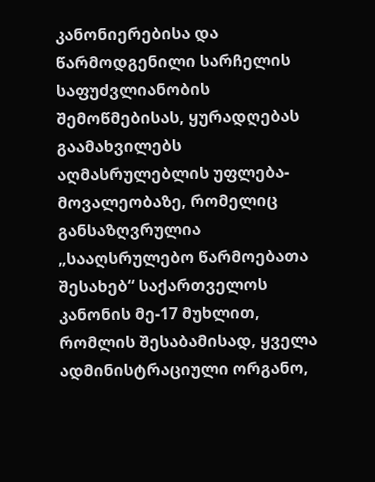კანონიერებისა და წარმოდგენილი სარჩელის საფუძვლიანობის შემოწმებისას, ყურადღებას გაამახვილებს აღმასრულებლის უფლება-მოვალეობაზე, რომელიც განსაზღვრულია „სააღსრულებო წარმოებათა შესახებ“ საქართველოს კანონის მე-17 მუხლით, რომლის შესაბამისად, ყველა ადმინისტრაციული ორგანო,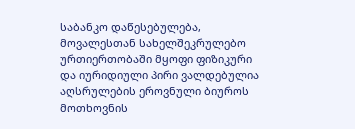საბანკო დაწესებულება, მოვალესთან სახელშეკრულებო ურთიერთობაში მყოფი ფიზიკური და იურიდიული პირი ვალდებულია აღსრულების ეროვნული ბიუროს მოთხოვნის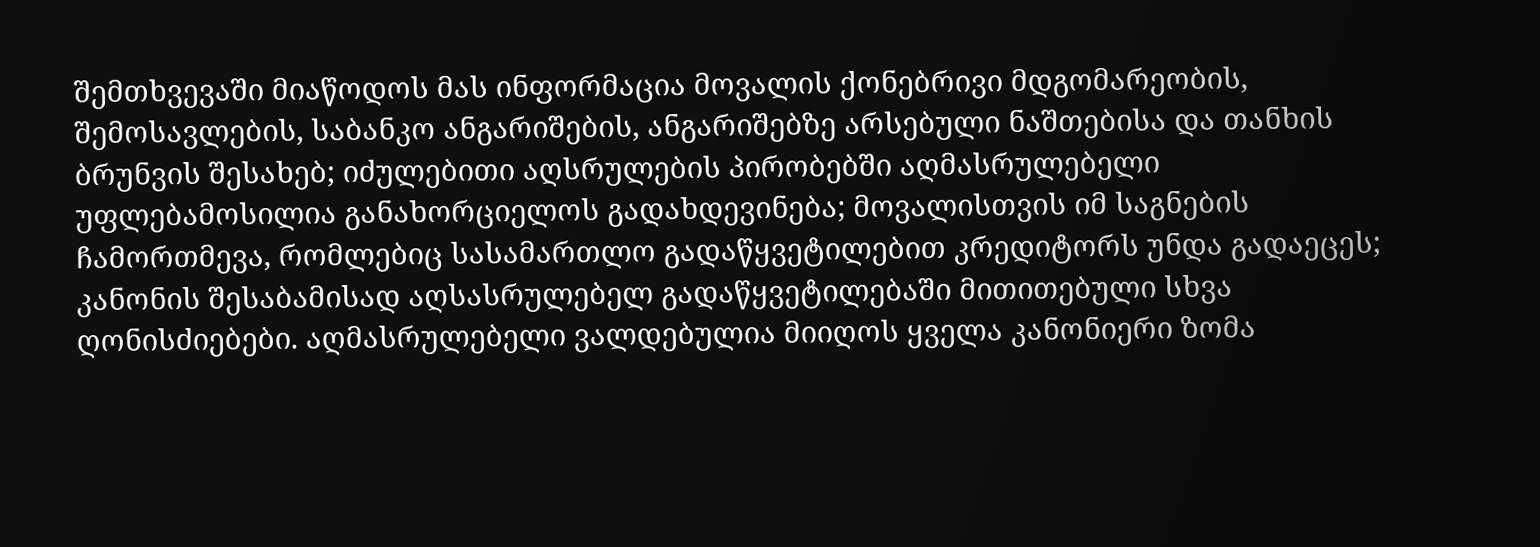შემთხვევაში მიაწოდოს მას ინფორმაცია მოვალის ქონებრივი მდგომარეობის, შემოსავლების, საბანკო ანგარიშების, ანგარიშებზე არსებული ნაშთებისა და თანხის ბრუნვის შესახებ; იძულებითი აღსრულების პირობებში აღმასრულებელი უფლებამოსილია განახორციელოს გადახდევინება; მოვალისთვის იმ საგნების ჩამორთმევა, რომლებიც სასამართლო გადაწყვეტილებით კრედიტორს უნდა გადაეცეს; კანონის შესაბამისად აღსასრულებელ გადაწყვეტილებაში მითითებული სხვა ღონისძიებები. აღმასრულებელი ვალდებულია მიიღოს ყველა კანონიერი ზომა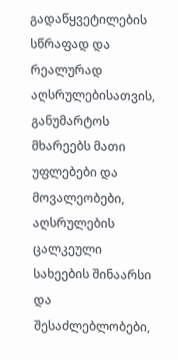გადაწყვეტილების სწრაფად და რეალურად აღსრულებისათვის, განუმარტოს მხარეებს მათი უფლებები და მოვალეობები, აღსრულების ცალკეული სახეების შინაარსი და შესაძლებლობები,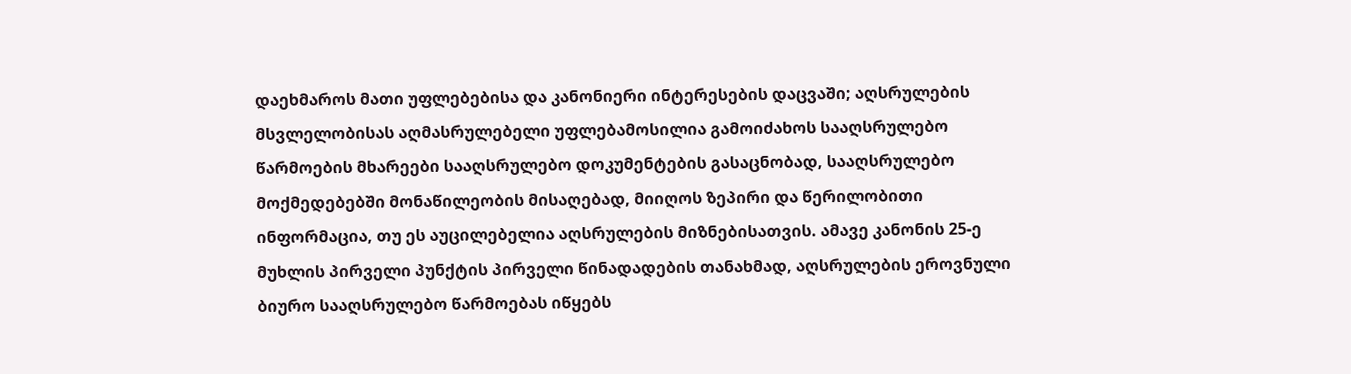დაეხმაროს მათი უფლებებისა და კანონიერი ინტერესების დაცვაში; აღსრულების მსვლელობისას აღმასრულებელი უფლებამოსილია გამოიძახოს სააღსრულებო წარმოების მხარეები სააღსრულებო დოკუმენტების გასაცნობად, სააღსრულებო მოქმედებებში მონაწილეობის მისაღებად, მიიღოს ზეპირი და წერილობითი ინფორმაცია, თუ ეს აუცილებელია აღსრულების მიზნებისათვის. ამავე კანონის 25-ე მუხლის პირველი პუნქტის პირველი წინადადების თანახმად, აღსრულების ეროვნული ბიურო სააღსრულებო წარმოებას იწყებს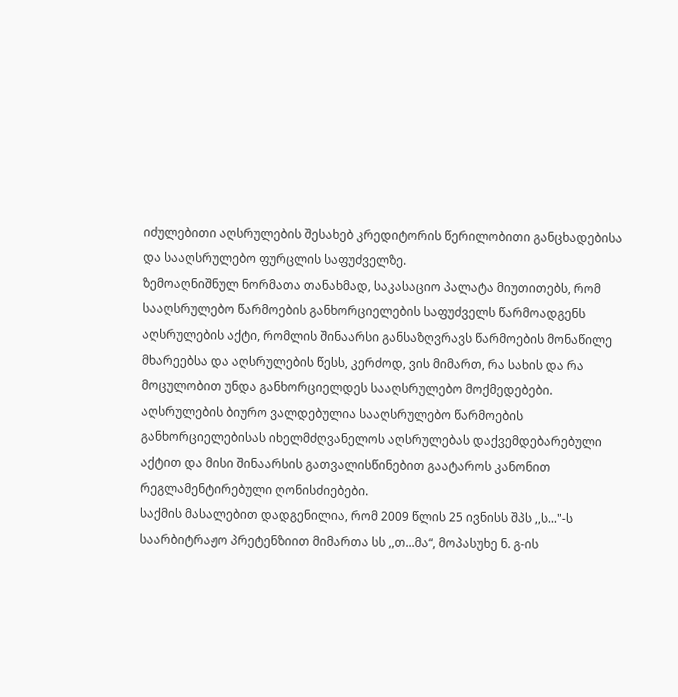იძულებითი აღსრულების შესახებ კრედიტორის წერილობითი განცხადებისა და სააღსრულებო ფურცლის საფუძველზე.
ზემოაღნიშნულ ნორმათა თანახმად, საკასაციო პალატა მიუთითებს, რომ სააღსრულებო წარმოების განხორციელების საფუძველს წარმოადგენს აღსრულების აქტი, რომლის შინაარსი განსაზღვრავს წარმოების მონაწილე მხარეებსა და აღსრულების წესს, კერძოდ, ვის მიმართ, რა სახის და რა მოცულობით უნდა განხორციელდეს სააღსრულებო მოქმედებები. აღსრულების ბიურო ვალდებულია სააღსრულებო წარმოების განხორციელებისას იხელმძღვანელოს აღსრულებას დაქვემდებარებული აქტით და მისი შინაარსის გათვალისწინებით გაატაროს კანონით რეგლამენტირებული ღონისძიებები.
საქმის მასალებით დადგენილია, რომ 2009 წლის 25 ივნისს შპს ,,ს..."-ს საარბიტრაჟო პრეტენზიით მიმართა სს ,,თ...მა“, მოპასუხე ნ. გ-ის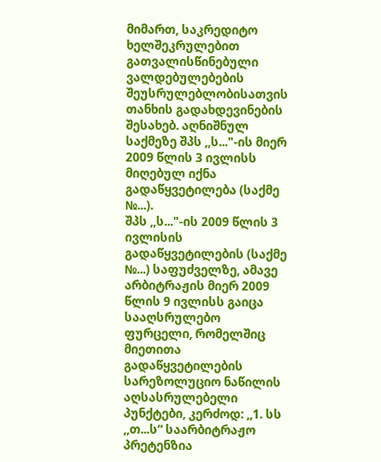მიმართ, საკრედიტო ხელშეკრულებით გათვალისწინებული ვალდებულებების შეუსრულებლობისათვის თანხის გადახდევინების შესახებ. აღნიშნულ საქმეზე შპს ,,ს..."-ის მიერ 2009 წლის 3 ივლისს მიღებულ იქნა გადაწყვეტილება (საქმე №...).
შპს ,,ს..."-ის 2009 წლის 3 ივლისის გადაწყვეტილების (საქმე №...) საფუძველზე, ამავე არბიტრაჟის მიერ 2009 წლის 9 ივლისს გაიცა სააღსრულებო ფურცელი, რომელშიც მიეთითა გადაწყვეტილების სარეზოლუციო ნაწილის აღსასრულებელი პუნქტები, კერძოდ: ,,1. სს ,,თ...ს“ საარბიტრაჟო პრეტენზია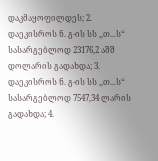დაკმაყოფილდეს; 2. დაეკისროს ნ. გ-ის სს ,,თ...ს“ სასარგებლოდ 23176,2 აშშ დოლარის გადახდა; 3. დაეკისროს ნ. გ-ის სს ,,თ...ს“ სასარგებლოდ 7547,34 ლარის გადახდა; 4.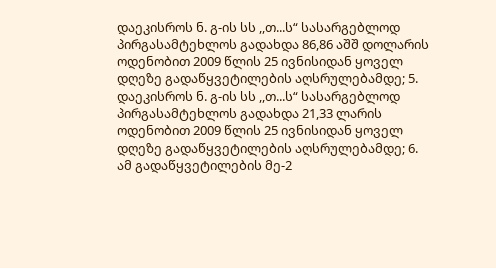დაეკისროს ნ. გ-ის სს ,,თ...ს“ სასარგებლოდ პირგასამტეხლოს გადახდა 86,86 აშშ დოლარის ოდენობით 2009 წლის 25 ივნისიდან ყოველ დღეზე გადაწყვეტილების აღსრულებამდე; 5. დაეკისროს ნ. გ-ის სს ,,თ...ს“ სასარგებლოდ პირგასამტეხლოს გადახდა 21,33 ლარის ოდენობით 2009 წლის 25 ივნისიდან ყოველ დღეზე გადაწყვეტილების აღსრულებამდე; 6. ამ გადაწყვეტილების მე-2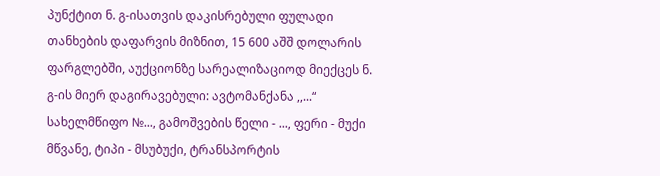პუნქტით ნ. გ-ისათვის დაკისრებული ფულადი თანხების დაფარვის მიზნით, 15 600 აშშ დოლარის ფარგლებში, აუქციონზე სარეალიზაციოდ მიექცეს ნ. გ-ის მიერ დაგირავებული: ავტომანქანა ,,...“ სახელმწიფო №..., გამოშვების წელი - ..., ფერი - მუქი მწვანე, ტიპი - მსუბუქი, ტრანსპორტის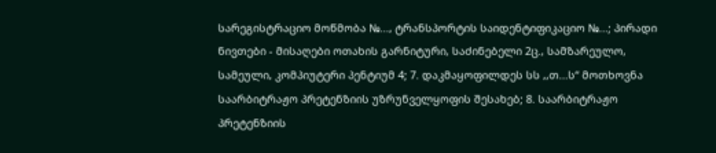სარეგისტრაციო მოწმობა №..., ტრანსპორტის საიდენტიფიკაციო №...; პირადი ნივთები - მისაღები ოთახის გარნიტური, საძინებელი 2ც., სამზარეულო, სამეული, კომპიუტერი პენტიუმ 4; 7. დაკმაყოფილდეს სს ,,თ...ს“ მოთხოვნა საარბიტრაჟო პრეტენზიის უზრუნველყოფის შესახებ; 8. საარბიტრაჟო პრეტენზიის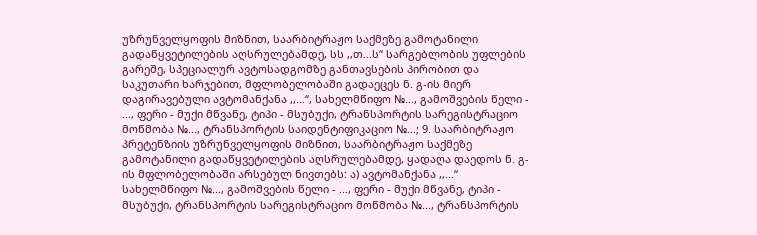უზრუნველყოფის მიზნით, საარბიტრაჟო საქმეზე გამოტანილი გადაწყვეტილების აღსრულებამდე, სს ,,თ...ს“ სარგებლობის უფლების გარეშე, სპეციალურ ავტოსადგომზე განთავსების პირობით და საკუთარი ხარჯებით, მფლობელობაში გადაეცეს ნ. გ-ის მიერ დაგირავებული ავტომანქანა ,,...“, სახელმწიფო №..., გამოშვების წელი - ..., ფერი - მუქი მწვანე, ტიპი - მსუბუქი, ტრანსპორტის სარეგისტრაციო მოწმობა №..., ტრანსპორტის საიდენტიფიკაციო №...; 9. საარბიტრაჟო პრეტენზიის უზრუნველყოფის მიზნით, საარბიტრაჟო საქმეზე გამოტანილი გადაწყვეტილების აღსრულებამდე, ყადაღა დაედოს ნ. გ-ის მფლობელობაში არსებულ ნივთებს: ა) ავტომანქანა ,,...“ სახელმწიფო №..., გამოშვების წელი - ..., ფერი - მუქი მწვანე, ტიპი - მსუბუქი, ტრანსპორტის სარეგისტრაციო მოწმობა №..., ტრანსპორტის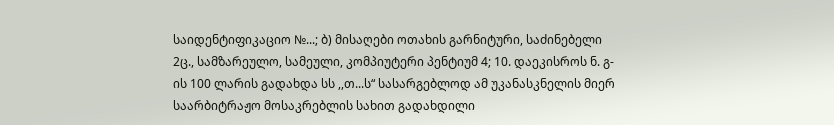საიდენტიფიკაციო №...; ბ) მისაღები ოთახის გარნიტური, საძინებელი 2ც., სამზარეულო, სამეული, კომპიუტერი პენტიუმ 4; 10. დაეკისროს ნ. გ-ის 100 ლარის გადახდა სს ,,თ...ს“ სასარგებლოდ ამ უკანასკნელის მიერ საარბიტრაჟო მოსაკრებლის სახით გადახდილი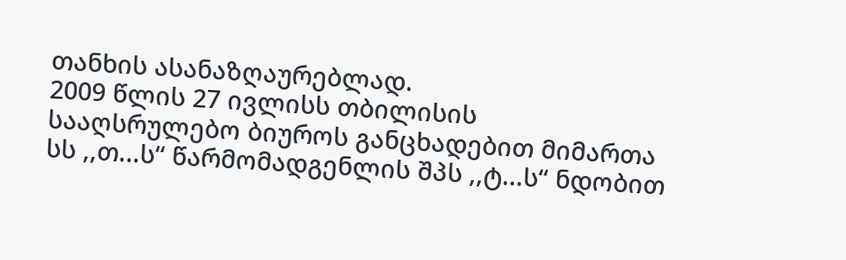თანხის ასანაზღაურებლად.
2009 წლის 27 ივლისს თბილისის სააღსრულებო ბიუროს განცხადებით მიმართა სს ,,თ...ს“ წარმომადგენლის შპს ,,ტ...ს“ ნდობით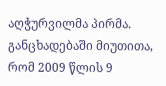აღჭურვილმა პირმა. განცხადებაში მიუთითა, რომ 2009 წლის 9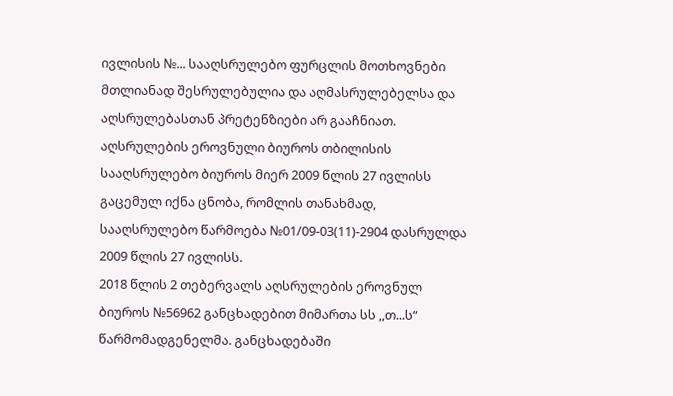ივლისის №... სააღსრულებო ფურცლის მოთხოვნები მთლიანად შესრულებულია და აღმასრულებელსა და აღსრულებასთან პრეტენზიები არ გააჩნიათ.
აღსრულების ეროვნული ბიუროს თბილისის სააღსრულებო ბიუროს მიერ 2009 წლის 27 ივლისს გაცემულ იქნა ცნობა, რომლის თანახმად, სააღსრულებო წარმოება №01/09-03(11)-2904 დასრულდა 2009 წლის 27 ივლისს.
2018 წლის 2 თებერვალს აღსრულების ეროვნულ ბიუროს №56962 განცხადებით მიმართა სს ,,თ...ს“ წარმომადგენელმა. განცხადებაში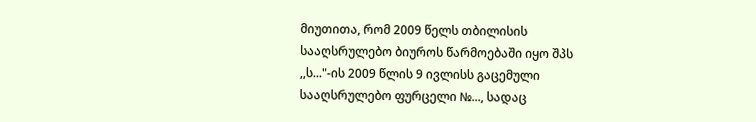მიუთითა, რომ 2009 წელს თბილისის სააღსრულებო ბიუროს წარმოებაში იყო შპს ,,ს..."-ის 2009 წლის 9 ივლისს გაცემული სააღსრულებო ფურცელი №..., სადაც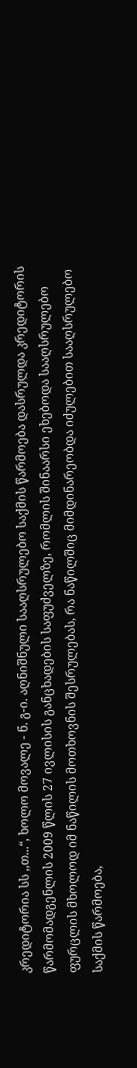კრედიტორია სს ,,თ...“, ხოლო მოვალე - ნ. გ-ი. აღნიშნული სააღსრულებო საქმის წარმოება დასრულდა კრედიტორის წარმომადგენლის 2009 წლის 27 ივლისის განცხადების საფუძველზე, რომლის შინაარსი ეხებოდა სააღსრულებო ფურცლის მხოლოდ იმ ნაწილის მოთხოვნის შესრულებას, რა ნაწილშიც მიმდინარეობდა იძულებით სააღსრულებო საქმის წარმოება,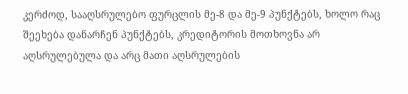კერძოდ, სააღსრულებო ფურცლის მე-8 და მე-9 პუნქტებს, ხოლო რაც შეეხება დანარჩენ პუნქტებს, კრედიტორის მოთხოვნა არ აღსრულებულა და არც მათი აღსრულების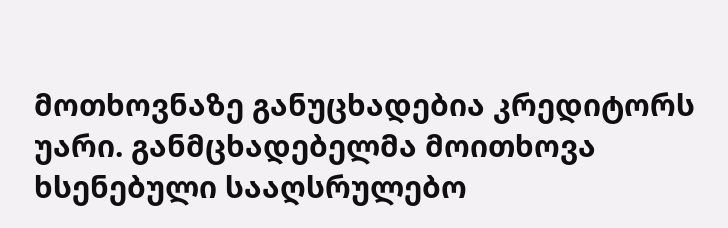მოთხოვნაზე განუცხადებია კრედიტორს უარი. განმცხადებელმა მოითხოვა ხსენებული სააღსრულებო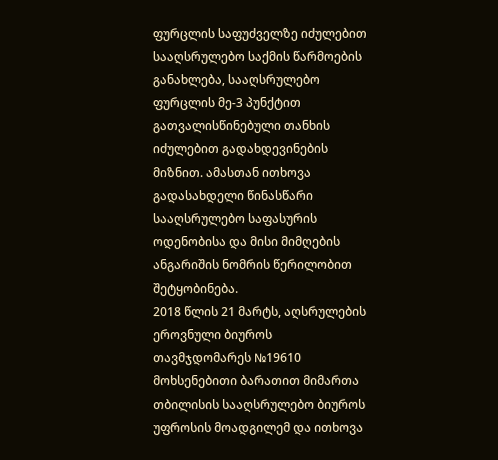ფურცლის საფუძველზე იძულებით სააღსრულებო საქმის წარმოების განახლება, სააღსრულებო ფურცლის მე-3 პუნქტით გათვალისწინებული თანხის იძულებით გადახდევინების მიზნით. ამასთან ითხოვა გადასახდელი წინასწარი სააღსრულებო საფასურის ოდენობისა და მისი მიმღების ანგარიშის ნომრის წერილობით შეტყობინება.
2018 წლის 21 მარტს, აღსრულების ეროვნული ბიუროს თავმჯდომარეს №19610 მოხსენებითი ბარათით მიმართა თბილისის სააღსრულებო ბიუროს უფროსის მოადგილემ და ითხოვა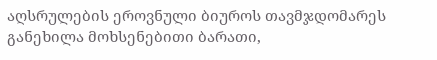აღსრულების ეროვნული ბიუროს თავმჯდომარეს განეხილა მოხსენებითი ბარათი,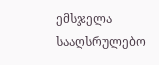ემსჯელა სააღსრულებო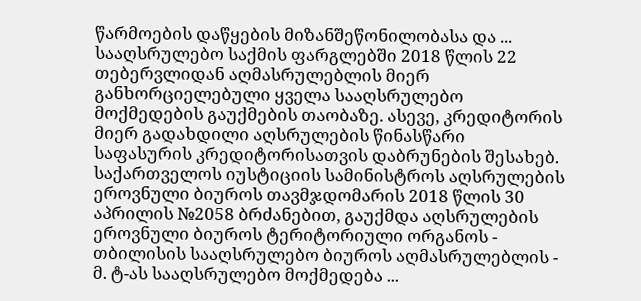წარმოების დაწყების მიზანშეწონილობასა და ... სააღსრულებო საქმის ფარგლებში 2018 წლის 22 თებერვლიდან აღმასრულებლის მიერ განხორციელებული ყველა სააღსრულებო მოქმედების გაუქმების თაობაზე. ასევე, კრედიტორის მიერ გადახდილი აღსრულების წინასწარი საფასურის კრედიტორისათვის დაბრუნების შესახებ.
საქართველოს იუსტიციის სამინისტროს აღსრულების ეროვნული ბიუროს თავმჯდომარის 2018 წლის 30 აპრილის №2058 ბრძანებით, გაუქმდა აღსრულების ეროვნული ბიუროს ტერიტორიული ორგანოს - თბილისის სააღსრულებო ბიუროს აღმასრულებლის - მ. ტ-ას სააღსრულებო მოქმედება ...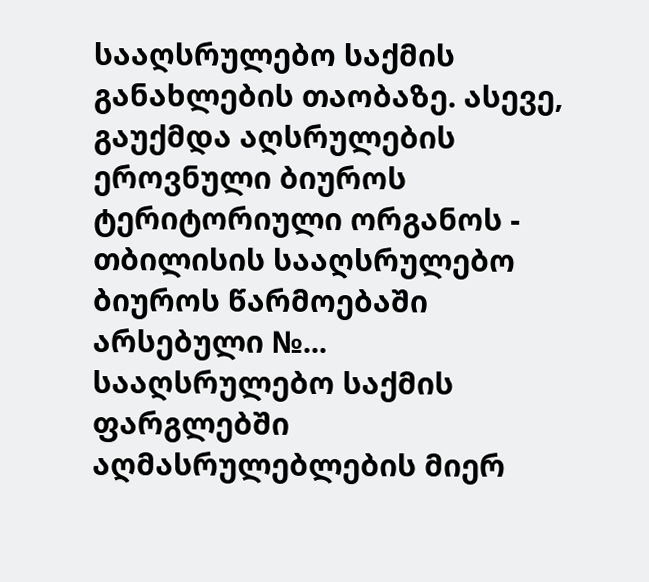სააღსრულებო საქმის განახლების თაობაზე. ასევე, გაუქმდა აღსრულების ეროვნული ბიუროს ტერიტორიული ორგანოს - თბილისის სააღსრულებო ბიუროს წარმოებაში არსებული №... სააღსრულებო საქმის ფარგლებში აღმასრულებლების მიერ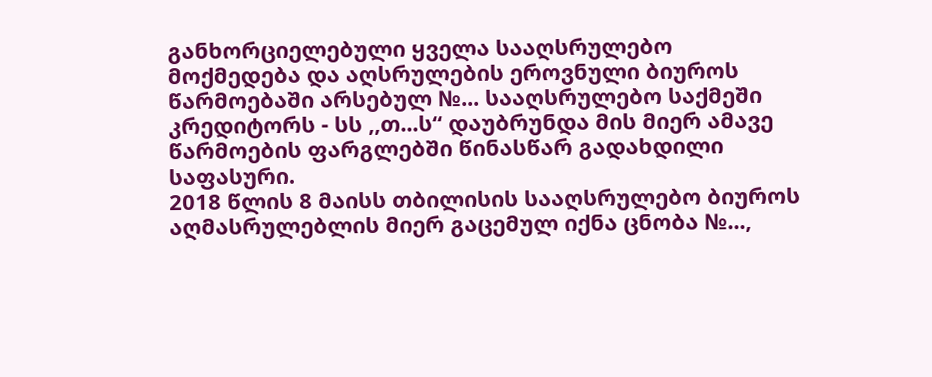განხორციელებული ყველა სააღსრულებო მოქმედება და აღსრულების ეროვნული ბიუროს წარმოებაში არსებულ №... სააღსრულებო საქმეში კრედიტორს - სს ,,თ...ს“ დაუბრუნდა მის მიერ ამავე წარმოების ფარგლებში წინასწარ გადახდილი საფასური.
2018 წლის 8 მაისს თბილისის სააღსრულებო ბიუროს აღმასრულებლის მიერ გაცემულ იქნა ცნობა №...,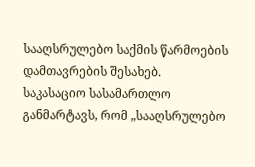სააღსრულებო საქმის წარმოების დამთავრების შესახებ.
საკასაციო სასამართლო განმარტავს, რომ „სააღსრულებო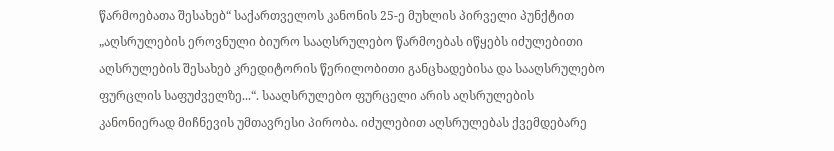წარმოებათა შესახებ“ საქართველოს კანონის 25-ე მუხლის პირველი პუნქტით „აღსრულების ეროვნული ბიურო სააღსრულებო წარმოებას იწყებს იძულებითი აღსრულების შესახებ კრედიტორის წერილობითი განცხადებისა და სააღსრულებო ფურცლის საფუძველზე...“. სააღსრულებო ფურცელი არის აღსრულების კანონიერად მიჩნევის უმთავრესი პირობა. იძულებით აღსრულებას ქვემდებარე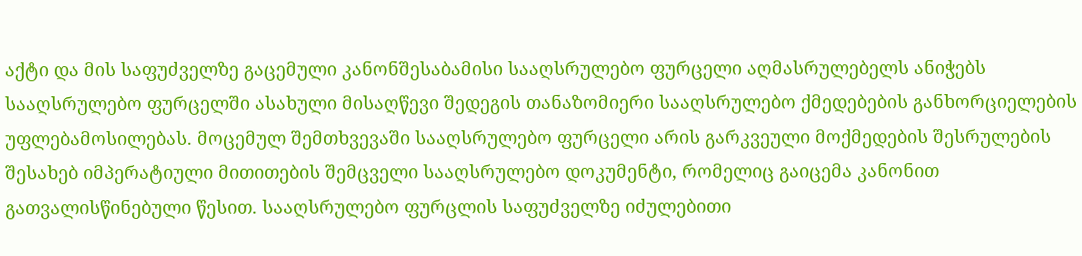აქტი და მის საფუძველზე გაცემული კანონშესაბამისი სააღსრულებო ფურცელი აღმასრულებელს ანიჭებს სააღსრულებო ფურცელში ასახული მისაღწევი შედეგის თანაზომიერი სააღსრულებო ქმედებების განხორციელების უფლებამოსილებას. მოცემულ შემთხვევაში სააღსრულებო ფურცელი არის გარკვეული მოქმედების შესრულების შესახებ იმპერატიული მითითების შემცველი სააღსრულებო დოკუმენტი, რომელიც გაიცემა კანონით გათვალისწინებული წესით. სააღსრულებო ფურცლის საფუძველზე იძულებითი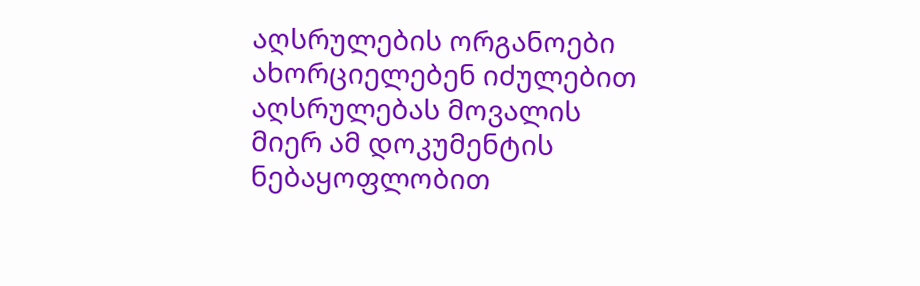აღსრულების ორგანოები ახორციელებენ იძულებით აღსრულებას მოვალის მიერ ამ დოკუმენტის ნებაყოფლობით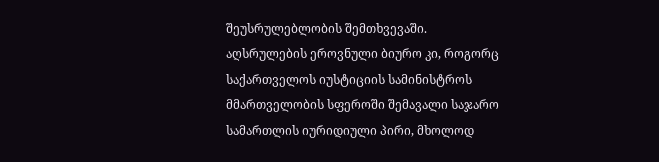შეუსრულებლობის შემთხვევაში. აღსრულების ეროვნული ბიურო კი, როგორც საქართველოს იუსტიციის სამინისტროს მმართველობის სფეროში შემავალი საჯარო სამართლის იურიდიული პირი, მხოლოდ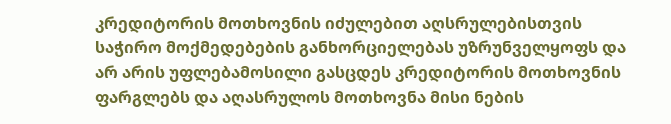კრედიტორის მოთხოვნის იძულებით აღსრულებისთვის საჭირო მოქმედებების განხორციელებას უზრუნველყოფს და არ არის უფლებამოსილი გასცდეს კრედიტორის მოთხოვნის ფარგლებს და აღასრულოს მოთხოვნა მისი ნების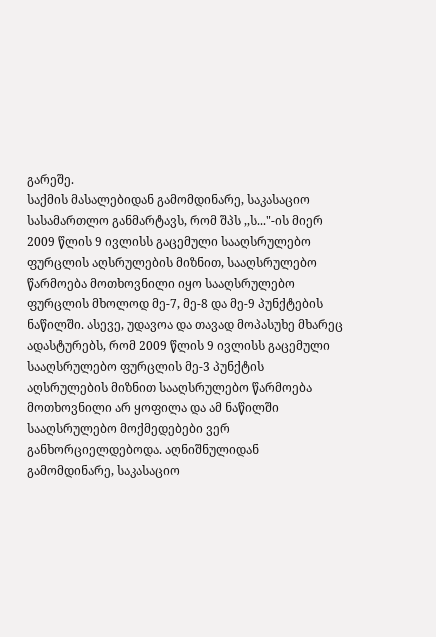გარეშე.
საქმის მასალებიდან გამომდინარე, საკასაციო სასამართლო განმარტავს, რომ შპს ,,ს..."-ის მიერ 2009 წლის 9 ივლისს გაცემული სააღსრულებო ფურცლის აღსრულების მიზნით, სააღსრულებო წარმოება მოთხოვნილი იყო სააღსრულებო ფურცლის მხოლოდ მე-7, მე-8 და მე-9 პუნქტების ნაწილში. ასევე, უდავოა და თავად მოპასუხე მხარეც ადასტურებს, რომ 2009 წლის 9 ივლისს გაცემული სააღსრულებო ფურცლის მე-3 პუნქტის აღსრულების მიზნით სააღსრულებო წარმოება მოთხოვნილი არ ყოფილა და ამ ნაწილში სააღსრულებო მოქმედებები ვერ განხორციელდებოდა. აღნიშნულიდან გამომდინარე, საკასაციო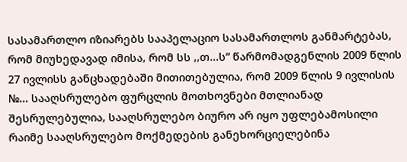სასამართლო იზიარებს სააპელაციო სასამართლოს განმარტებას, რომ მიუხედავად იმისა, რომ სს ,,თ...ს“ წარმომადგენლის 2009 წლის 27 ივლისს განცხადებაში მითითებულია, რომ 2009 წლის 9 ივლისის №... სააღსრულებო ფურცლის მოთხოვნები მთლიანად შესრულებულია, სააღსრულებო ბიურო არ იყო უფლებამოსილი რაიმე სააღსრულებო მოქმედების განეხორციელებინა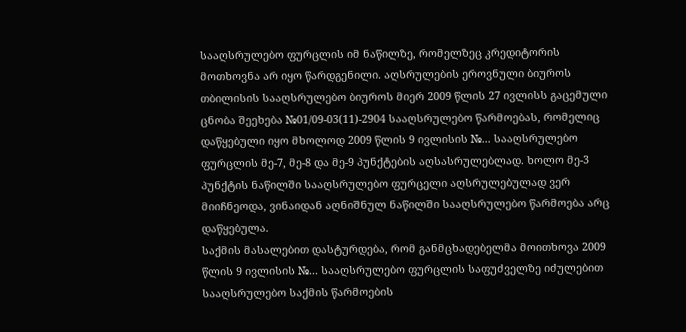სააღსრულებო ფურცლის იმ ნაწილზე, რომელზეც კრედიტორის მოთხოვნა არ იყო წარდგენილი. აღსრულების ეროვნული ბიუროს თბილისის სააღსრულებო ბიუროს მიერ 2009 წლის 27 ივლისს გაცემული ცნობა შეეხება №01/09-03(11)-2904 სააღსრულებო წარმოებას, რომელიც დაწყებული იყო მხოლოდ 2009 წლის 9 ივლისის №... სააღსრულებო ფურცლის მე-7, მე-8 და მე-9 პუნქტების აღსასრულებლად. ხოლო მე-3 პუნქტის ნაწილში სააღსრულებო ფურცელი აღსრულებულად ვერ მიიჩნეოდა, ვინაიდან აღნიშნულ ნაწილში სააღსრულებო წარმოება არც დაწყებულა.
საქმის მასალებით დასტურდება, რომ განმცხადებელმა მოითხოვა 2009 წლის 9 ივლისის №... სააღსრულებო ფურცლის საფუძველზე იძულებით სააღსრულებო საქმის წარმოების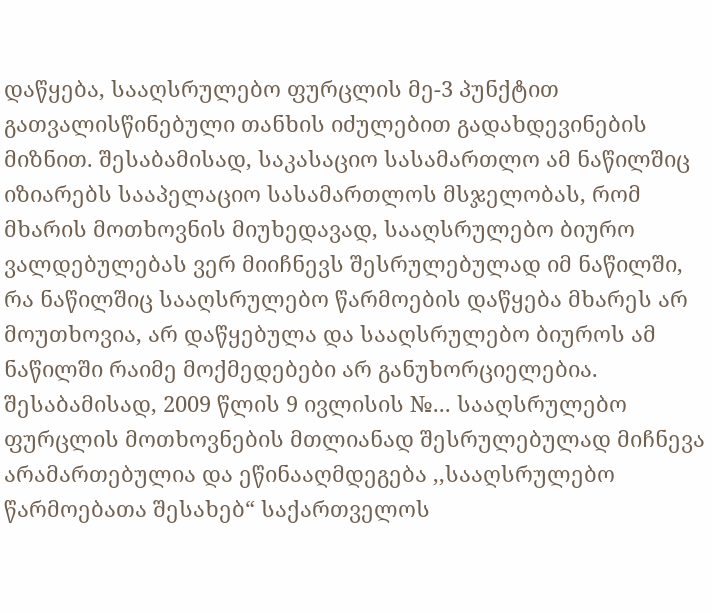დაწყება, სააღსრულებო ფურცლის მე-3 პუნქტით გათვალისწინებული თანხის იძულებით გადახდევინების მიზნით. შესაბამისად, საკასაციო სასამართლო ამ ნაწილშიც იზიარებს სააპელაციო სასამართლოს მსჯელობას, რომ მხარის მოთხოვნის მიუხედავად, სააღსრულებო ბიურო ვალდებულებას ვერ მიიჩნევს შესრულებულად იმ ნაწილში, რა ნაწილშიც სააღსრულებო წარმოების დაწყება მხარეს არ მოუთხოვია, არ დაწყებულა და სააღსრულებო ბიუროს ამ ნაწილში რაიმე მოქმედებები არ განუხორციელებია. შესაბამისად, 2009 წლის 9 ივლისის №... სააღსრულებო ფურცლის მოთხოვნების მთლიანად შესრულებულად მიჩნევა არამართებულია და ეწინააღმდეგება ,,სააღსრულებო წარმოებათა შესახებ“ საქართველოს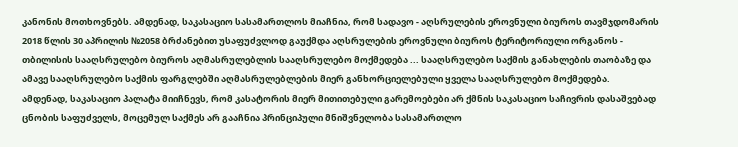კანონის მოთხოვნებს. ამდენად, საკასაციო სასამართლოს მიაჩნია, რომ სადავო - აღსრულების ეროვნული ბიუროს თავმჯდომარის 2018 წლის 30 აპრილის №2058 ბრძანებით უსაფუძვლოდ გაუქმდა აღსრულების ეროვნული ბიუროს ტერიტორიული ორგანოს - თბილისის სააღსრულებო ბიუროს აღმასრულებლის სააღსრულებო მოქმედება ... სააღსრულებო საქმის განახლების თაობაზე და ამავე სააღსრულებო საქმის ფარგლებში აღმასრულებლების მიერ განხორციელებული ყველა სააღსრულებო მოქმედება.
ამდენად, საკასაციო პალატა მიიჩნევს, რომ კასატორის მიერ მითითებული გარემოებები არ ქმნის საკასაციო საჩივრის დასაშვებად ცნობის საფუძველს, მოცემულ საქმეს არ გააჩნია პრინციპული მნიშვნელობა სასამართლო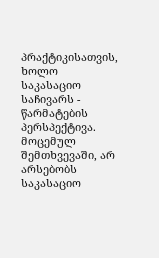პრაქტიკისათვის, ხოლო საკასაციო საჩივარს - წარმატების პერსპექტივა. მოცემულ შემთხვევაში, არ არსებობს საკასაციო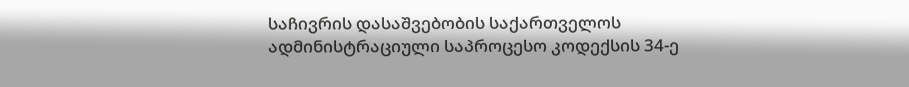საჩივრის დასაშვებობის საქართველოს ადმინისტრაციული საპროცესო კოდექსის 34-ე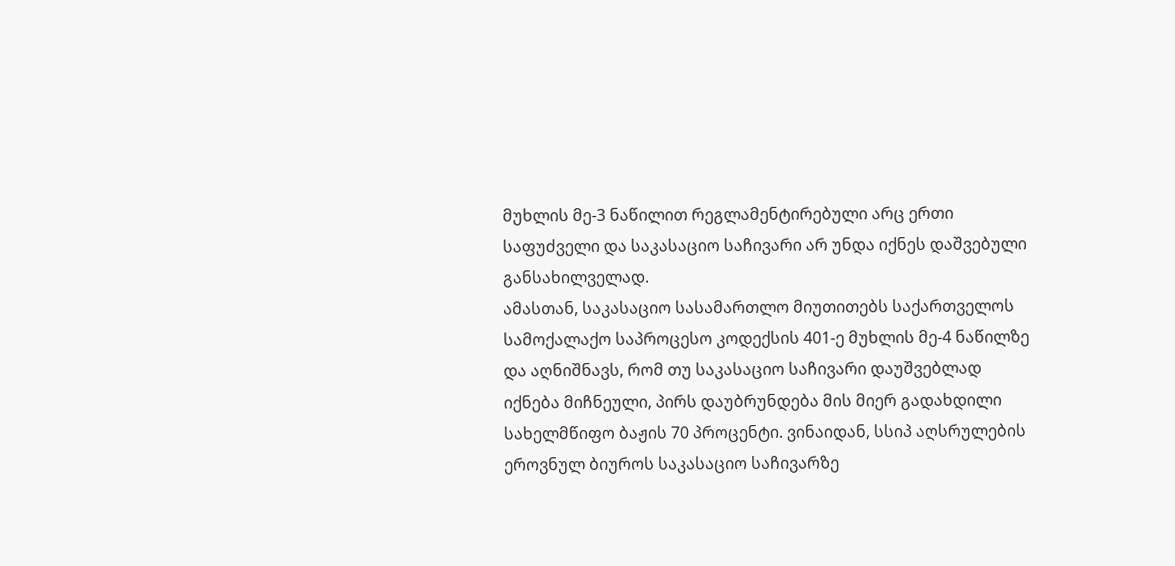მუხლის მე-3 ნაწილით რეგლამენტირებული არც ერთი საფუძველი და საკასაციო საჩივარი არ უნდა იქნეს დაშვებული განსახილველად.
ამასთან, საკასაციო სასამართლო მიუთითებს საქართველოს სამოქალაქო საპროცესო კოდექსის 401-ე მუხლის მე-4 ნაწილზე და აღნიშნავს, რომ თუ საკასაციო საჩივარი დაუშვებლად იქნება მიჩნეული, პირს დაუბრუნდება მის მიერ გადახდილი სახელმწიფო ბაჟის 70 პროცენტი. ვინაიდან, სსიპ აღსრულების ეროვნულ ბიუროს საკასაციო საჩივარზე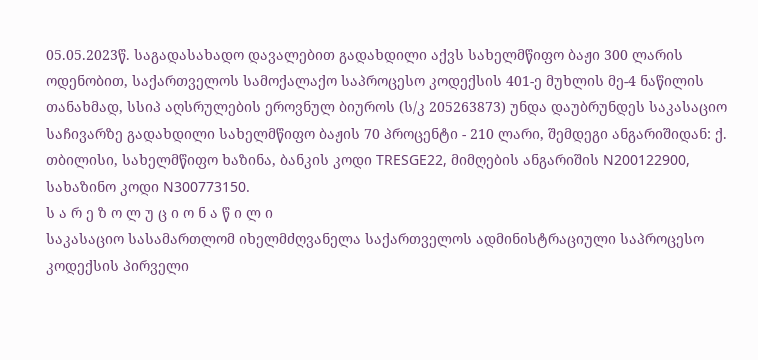05.05.2023წ. საგადასახადო დავალებით გადახდილი აქვს სახელმწიფო ბაჟი 300 ლარის ოდენობით, საქართველოს სამოქალაქო საპროცესო კოდექსის 401-ე მუხლის მე-4 ნაწილის თანახმად, სსიპ აღსრულების ეროვნულ ბიუროს (ს/კ 205263873) უნდა დაუბრუნდეს საკასაციო საჩივარზე გადახდილი სახელმწიფო ბაჟის 70 პროცენტი - 210 ლარი, შემდეგი ანგარიშიდან: ქ. თბილისი, სახელმწიფო ხაზინა, ბანკის კოდი TRESGE22, მიმღების ანგარიშის N200122900, სახაზინო კოდი N300773150.
ს ა რ ე ზ ო ლ უ ც ი ო ნ ა წ ი ლ ი
საკასაციო სასამართლომ იხელმძღვანელა საქართველოს ადმინისტრაციული საპროცესო კოდექსის პირველი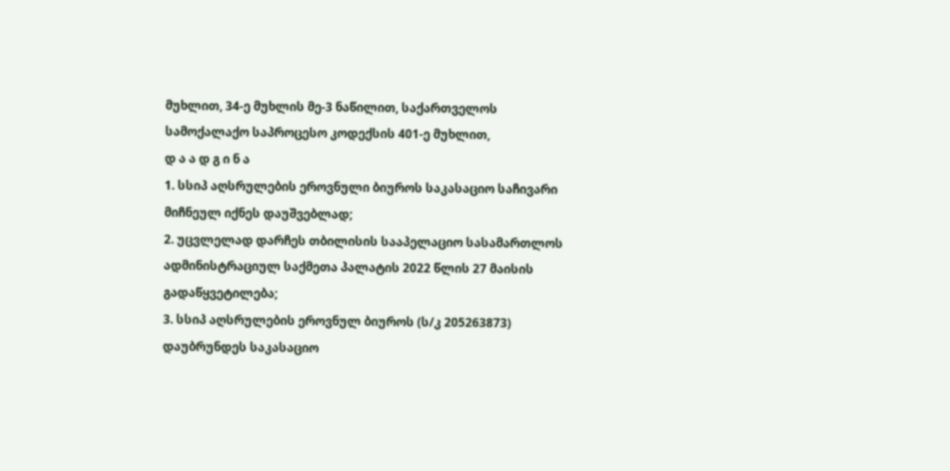მუხლით, 34-ე მუხლის მე-3 ნაწილით, საქართველოს სამოქალაქო საპროცესო კოდექსის 401-ე მუხლით,
დ ა ა დ გ ი ნ ა
1. სსიპ აღსრულების ეროვნული ბიუროს საკასაციო საჩივარი მიჩნეულ იქნეს დაუშვებლად;
2. უცვლელად დარჩეს თბილისის სააპელაციო სასამართლოს ადმინისტრაციულ საქმეთა პალატის 2022 წლის 27 მაისის გადაწყვეტილება;
3. სსიპ აღსრულების ეროვნულ ბიუროს (ს/კ 205263873) დაუბრუნდეს საკასაციო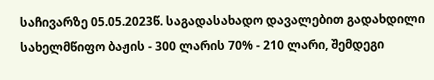საჩივარზე 05.05.2023წ. საგადასახადო დავალებით გადახდილი სახელმწიფო ბაჟის - 300 ლარის 70% - 210 ლარი, შემდეგი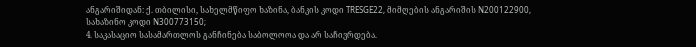ანგარიშიდან: ქ. თბილისი, სახელმწიფო ხაზინა, ბანკის კოდი TRESGE22, მიმღების ანგარიშის N200122900, სახაზინო კოდი N300773150;
4. საკასაციო სასამართლოს განჩინება საბოლოოა და არ საჩივრდება.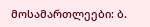მოსამართლეები: ბ.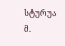სტურუა
მ.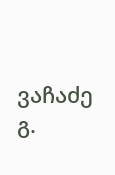ვაჩაძე
გ.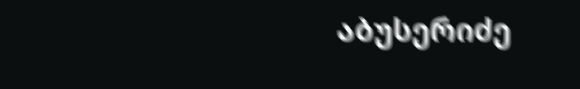აბუსერიძე